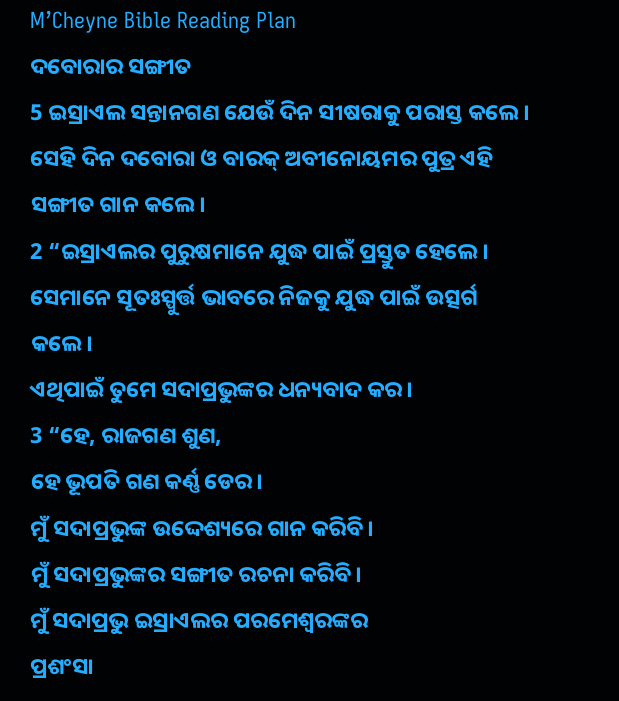M’Cheyne Bible Reading Plan
ଦବୋରାର ସଙ୍ଗୀତ
5 ଇସ୍ରାଏଲ ସନ୍ତାନଗଣ ଯେଉଁ ଦିନ ସୀଷରାକୁ ପରାସ୍ତ କଲେ। ସେହି ଦିନ ଦବୋରା ଓ ବାରକ୍ ଅବୀନୋୟମର ପୁତ୍ର ଏହି ସଙ୍ଗୀତ ଗାନ କଲେ।
2 “ଇସ୍ରାଏଲର ପୁରୁଷମାନେ ଯୁଦ୍ଧ ପାଇଁ ପ୍ରସ୍ତୁତ ହେଲେ।
ସେମାନେ ସୂତଃସ୍ପୁର୍ତ୍ତ ଭାବରେ ନିଜକୁ ଯୁଦ୍ଧ ପାଇଁ ଉତ୍ସର୍ଗ କଲେ।
ଏଥିପାଇଁ ତୁମେ ସଦାପ୍ରଭୁଙ୍କର ଧନ୍ୟବାଦ କର।
3 “ହେ, ରାଜଗଣ ଶୁଣ,
ହେ ଭୂପତି ଗଣ କର୍ଣ୍ଣ ଡେର।
ମୁଁ ସଦାପ୍ରଭୁଙ୍କ ଉଦ୍ଦେଶ୍ୟରେ ଗାନ କରିବି।
ମୁଁ ସଦାପ୍ରଭୁଙ୍କର ସଙ୍ଗୀତ ରଚନା କରିବି।
ମୁଁ ସଦାପ୍ରଭୁ ଇସ୍ରାଏଲର ପରମେଶ୍ୱରଙ୍କର
ପ୍ରଶଂସା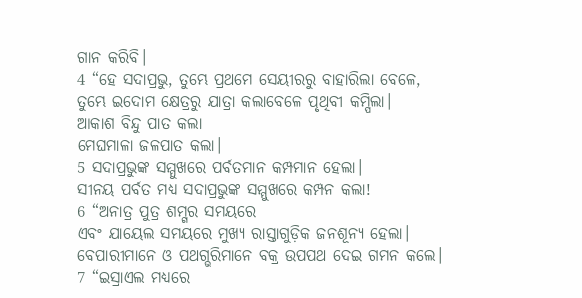ଗାନ କରିବି।
4 “ହେ ସଦାପ୍ରଭୁ, ତୁମ୍ଭେ ପ୍ରଥମେ ସେୟୀରରୁ ବାହାରିଲା ବେଳେ,
ତୁମ୍ଭେ ଇଦୋମ କ୍ଷେତ୍ରରୁ ଯାତ୍ରା କଲାବେଳେ ପୃଥିବୀ କମ୍ପିଲା।
ଆକାଶ ବିନ୍ଦୁ ପାତ କଲା
ମେଘମାଳା ଜଳପାତ କଲା।
5 ସଦାପ୍ରଭୁଙ୍କ ସମ୍ମୁଖରେ ପର୍ବତମାନ କମ୍ପମାନ ହେଲା।
ସୀନୟ ପର୍ବତ ମଧ୍ୟ ସଦାପ୍ରଭୁଙ୍କ ସମ୍ମୁଖରେ କମ୍ପନ କଲା!
6 “ଅନାତ୍ର ପୁତ୍ର ଶମ୍ଗର ସମୟରେ
ଏବଂ ଯାୟେଲ ସମୟରେ ମୁଖ୍ୟ ରାସ୍ତାଗୁଡ଼ିକ ଜନଶୂନ୍ୟ ହେଲା।
ବେପାରୀମାନେ ଓ ପଥଗ୍ଭରିମାନେ ବକ୍ର ଉପପଥ ଦେଇ ଗମନ କଲେ।
7 “ଇସ୍ରାଏଲ ମଧ୍ୟରେ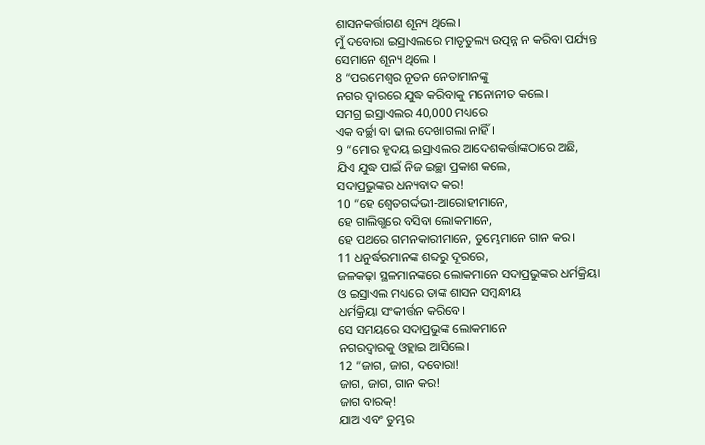ଶାସନକର୍ତ୍ତାଗଣ ଶୂନ୍ୟ ଥିଲେ।
ମୁଁ ଦବୋରା ଇସ୍ରାଏଲରେ ମାତୃତୁଲ୍ୟ ଉତ୍ପନ୍ନ ନ କରିବା ପର୍ଯ୍ୟନ୍ତ
ସେମାନେ ଶୂନ୍ୟ ଥିଲେ ।
8 “ପରମେଶ୍ୱର ନୂତନ ନେତାମାନଙ୍କୁ
ନଗର ଦ୍ୱାରରେ ଯୁଦ୍ଧ କରିବାକୁ ମନୋନୀତ କଲେ।
ସମଗ୍ର ଇସ୍ରାଏଲର 40,000 ମଧ୍ୟରେ
ଏକ ବର୍ଚ୍ଛା ବା ଢାଲ ଦେଖାଗଲା ନାହିଁ।
9 “ମୋର ହୃଦୟ ଇସ୍ରାଏଲର ଆଦେଶକର୍ତ୍ତାଙ୍କଠାରେ ଅଛି,
ଯିଏ ଯୁଦ୍ଧ ପାଇଁ ନିଜ ଇଚ୍ଛା ପ୍ରକାଶ କଲେ,
ସଦାପ୍ରଭୁଙ୍କର ଧନ୍ୟବାଦ କର!
10 “ହେ ଶ୍ୱେତଗର୍ଦ୍ଦଭୀ-ଆରୋହୀମାନେ,
ହେ ଗାଲିଗ୍ଭରେ ବସିବା ଲୋକମାନେ,
ହେ ପଥରେ ଗମନକାରୀମାନେ, ତୁମ୍ଭେମାନେ ଗାନ କର।
11 ଧନୁର୍ଦ୍ଧରମାନଙ୍କ ଶବ୍ଦରୁ ଦୂରରେ,
ଜଳକଢ଼ା ସ୍ଥଳମାନଙ୍କରେ ଲୋକମାନେ ସଦାପ୍ରଭୁଙ୍କର ଧର୍ମକ୍ରିୟା
ଓ ଇସ୍ରାଏଲ ମଧ୍ୟରେ ତାଙ୍କ ଶାସନ ସମ୍ବନ୍ଧୀୟ
ଧର୍ମକ୍ରିୟା ସଂକୀର୍ତ୍ତନ କରିବେ।
ସେ ସମୟରେ ସଦାପ୍ରଭୁଙ୍କ ଲୋକମାନେ
ନଗରଦ୍ୱାରକୁ ଓହ୍ଲାଇ ଆସିଲେ।
12 “ଜାଗ, ଜାଗ, ଦବୋରା!
ଜାଗ, ଜାଗ, ଗାନ କର!
ଜାଗ ବାରକ୍!
ଯାଅ ଏବଂ ତୁମ୍ଭର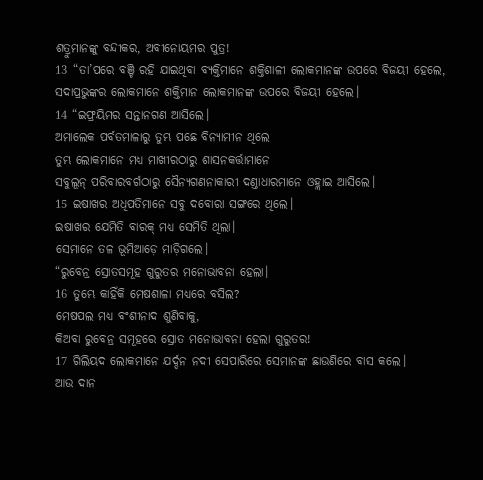ଶତ୍ରୁମାନଙ୍କୁ ବନ୍ଦୀକର, ଅବୀନୋୟମର ପୁତ୍ର!
13 “ତା’ପରେ ବଞ୍ଚି ରହି ଯାଇଥିବା ବ୍ୟକ୍ତିମାନେ ଶକ୍ତିଶାଳୀ ଲୋକମାନଙ୍କ ଉପରେ ବିଜୟୀ ହେଲେ,
ସଦାପ୍ରଭୁଙ୍କର ଲୋକମାନେ ଶକ୍ତିମାନ ଲୋକମାନଙ୍କ ଉପରେ ବିଜୟୀ ହେଲେ।
14 “ଇଫ୍ରୟିମର ସନ୍ତାନଗଣ ଆସିଲେ।
ଅମାଲେକ ପର୍ବତମାଳାରୁ ତୁମ୍ଭ ପଛେ ବିନ୍ୟାମୀନ ଥିଲେ
ତୁମ୍ଭ ଲୋକମାନେ ମଧ୍ୟ ମାଖୀରଠାରୁ ଶାସନକର୍ତ୍ତାମାନେ
ସବୁଲୂନ୍ ପରିବାରବର୍ଗଠାରୁ ସୈନ୍ୟଗଣନାକାରୀ ଦଣ୍ତାଧାରମାନେ ଓହ୍ଲାଇ ଆସିଲେ।
15 ଇଷାଖର ଅଧିପତିମାନେ ସବୁ ଦବୋରା ସଙ୍ଗରେ ଥିଲେ।
ଇଷାଖର ଯେମିତି ବାରକ୍ ମଧ୍ୟ ସେମିତି ଥିଲା।
ସେମାନେ ତଳ ଭୂମିଆଡ଼େ ମାଡ଼ିଗଲେ।
“ରୁବେନ୍ର ସ୍ରୋତସମୂହ ଗୁରୁତର ମନୋଭାବନା ହେଲା।
16 ତୁମ୍ଭେ କାହିଁକି ମେଷଶାଳା ମଧ୍ୟରେ ବସିଲ?
ମେଷପଲ ମଧ୍ୟ ବଂଶୀନାଦ ଶୁଣିବାକୁ,
କିଅବା ରୁବେନ୍ର ସମୂହରେ ସ୍ରୋତ ମନୋଭାବନା ହେଲା ଗୁରୁତର!
17 ଗିଲିୟଦ ଲୋକମାନେ ଯର୍ଦ୍ଦନ ନଦୀ ସେପାରିରେ ସେମାନଙ୍କ ଛାଉଣିରେ ବାସ କଲେ।
ଆଉ ଦାନ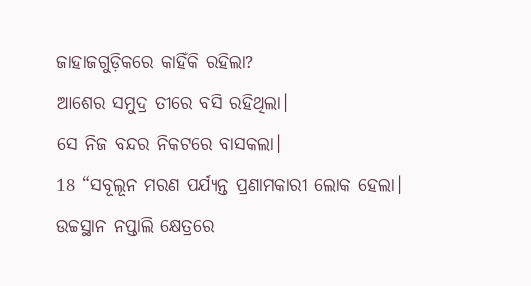ଜାହାଜଗୁଡ଼ିକରେ କାହିଁକି ରହିଲା?
ଆଶେର ସମୁଦ୍ର ତୀରେ ବସି ରହିଥିଲା।
ସେ ନିଜ ବନ୍ଦର ନିକଟରେ ବାସକଲା।
18 “ସବୂଲୂନ ମରଣ ପର୍ଯ୍ୟନ୍ତ ପ୍ରଣାମକାରୀ ଲୋକ ହେଲା।
ଉଚ୍ଚସ୍ଥାନ ନପ୍ତାଲି କ୍ଷେତ୍ରରେ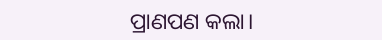ପ୍ରାଣପଣ କଲା।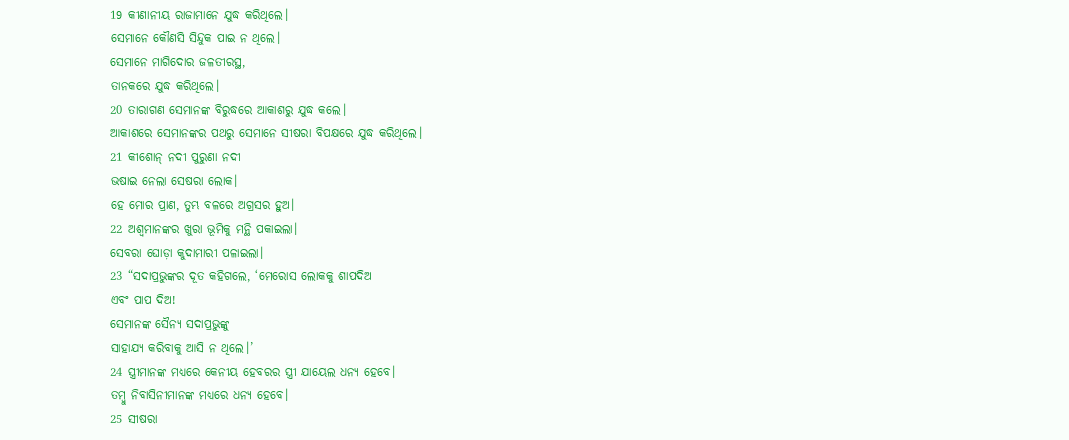19 କୀଣାନୀୟ ରାଜାମାନେ ଯୁଦ୍ଧ କରିଥିଲେ।
ସେମାନେ କୌଣସି ସିନ୍ଦୁକ ପାଇ ନ ଥିଲେ।
ସେମାନେ ମାଗିଦୋର ଜଳତୀରସ୍ଥ,
ତାନକରେ ଯୁଦ୍ଧ କରିଥିଲେ।
20 ତାରାଗଣ ସେମାନଙ୍କ ବିରୁଦ୍ଧରେ ଆକାଶରୁ ଯୁଦ୍ଧ କଲେ।
ଆକାଶରେ ସେମାନଙ୍କର ପଥରୁ ସେମାନେ ସୀଷରା ବିପକ୍ଷରେ ଯୁଦ୍ଧ କରିଥିଲେ।
21 କୀଶୋନ୍ ନଦୀ ପୁରୁଣା ନଦୀ
ଭଷାଇ ନେଲା ସେଷରା ଲୋକ।
ହେ ମୋର ପ୍ରାଣ, ତୁମ୍ଭ ବଳରେ ଅଗ୍ରସର ହୁଅ।
22 ଅଶ୍ୱମାନଙ୍କର ଖୁରା ଭୂମିକୁ ମନ୍ଥି ପକାଇଲା।
ସେବରା ଘୋଡ଼ା କୁଦାମାରୀ ପଳାଇଲା।
23 “ସଦାପ୍ରଭୁଙ୍କର ଦୂତ କହିଗଲେ, ‘ମେରୋସ ଲୋକକୁ ଶାପଦିଅ
ଏବଂ ପାପ ଦିଅ!
ସେମାନଙ୍କ ସୈନ୍ୟ ସଦାପ୍ରଭୁଙ୍କୁ
ସାହାଯ୍ୟ କରିବାକୁ ଆସି ନ ଥିଲେ।’
24 ସ୍ତ୍ରୀମାନଙ୍କ ମଧ୍ୟରେ କେନୀୟ ହେବରର ସ୍ତ୍ରୀ ଯାୟେଲ ଧନ୍ୟ ହେବେ।
ତମ୍ବୁ ନିବାସିନୀମାନଙ୍କ ମଧ୍ୟରେ ଧନ୍ୟ ହେବେ।
25 ସୀଷରା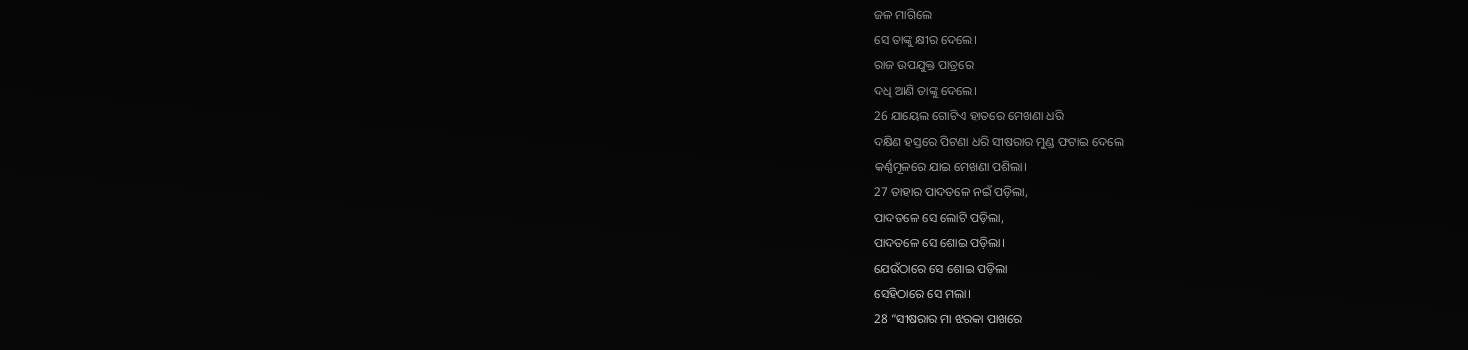ଜଳ ମାଗିଲେ
ସେ ତାଙ୍କୁ କ୍ଷୀର ଦେଲେ।
ରାଜ ଉପଯୁକ୍ତ ପାତ୍ରରେ
ଦଧି ଆଣି ତାଙ୍କୁ ଦେଲେ।
26 ଯାୟେଲ ଗୋଟିଏ ହାତରେ ମେଖଣା ଧରି
ଦକ୍ଷିଣ ହସ୍ତରେ ପିଟଣା ଧରି ସୀଷରାର ମୁଣ୍ଡ ଫଟାଇ ଦେଲେ
କର୍ଣ୍ଣମୂଳରେ ଯାଇ ମେଖଣା ପଶିଲା।
27 ତାହାର ପାଦତଳେ ନଇଁ ପଡ଼ିଲା,
ପାଦତଳେ ସେ ଲୋଟି ପଡ଼ିଲା,
ପାଦତଳେ ସେ ଶୋଇ ପଡ଼ିଲା।
ଯେଉଁଠାରେ ସେ ଶୋଇ ପଡ଼ିଲା
ସେହିଠାରେ ସେ ମଲା।
28 “ସୀଷରାର ମା ଝରକା ପାଖରେ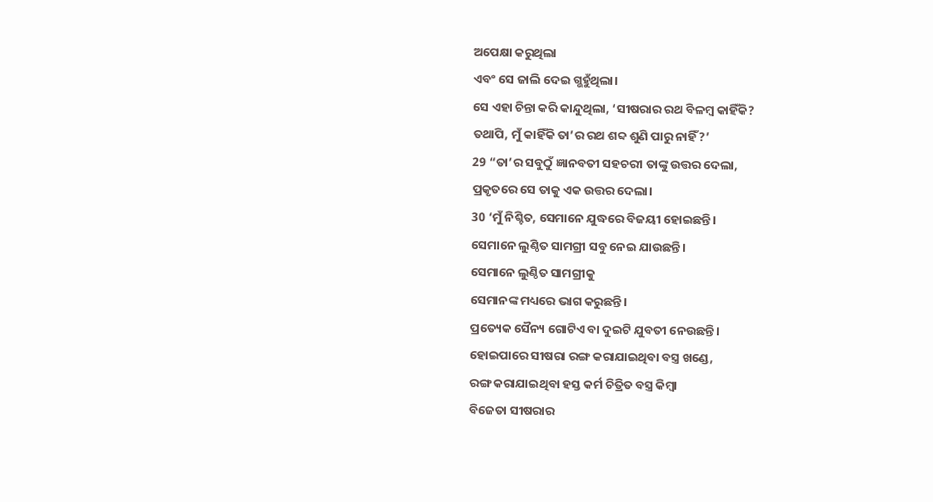ଅପେକ୍ଷା କରୁଥିଲା
ଏବଂ ସେ ଜାଲି ଦେଇ ଗ୍ଭହୁଁଥିଲା।
ସେ ଏହା ଚିନ୍ତା କରି କାନ୍ଦୁଥିଲା, ‘ସୀଷରାର ରଥ ବିଳମ୍ବ କାହିଁକି?
ତଥାପି, ମୁଁ କାହିଁକି ତା’ର ରଥ ଶବ୍ଦ ଶୁଣି ପାରୁ ନାହିଁ?’
29 “ତା’ର ସବୁଠୁଁ ଜ୍ଞାନବତୀ ସହଚରୀ ତାଙ୍କୁ ଉତ୍ତର ଦେଲା,
ପ୍ରକୃତରେ ସେ ତାକୁ ଏକ ଉତ୍ତର ଦେଲା।
30 ‘ମୁଁ ନିଶ୍ଚିତ, ସେମାନେ ଯୁଦ୍ଧରେ ବିଜୟୀ ହୋଇଛନ୍ତି।
ସେମାନେ ଲୁଣ୍ଠିତ ସାମଗ୍ରୀ ସବୁ ନେଇ ଯାଉଛନ୍ତି।
ସେମାନେ ଲୁଣ୍ଠିତ ସାମଗ୍ରୀକୁ
ସେମାନଙ୍କ ମଧ୍ୟରେ ଭାଗ କରୁଛନ୍ତି।
ପ୍ରତ୍ୟେକ ସୈନ୍ୟ ଗୋଟିଏ ବା ଦୁଇଟି ଯୁବତୀ ନେଉଛନ୍ତି।
ହୋଇପାରେ ସୀଷରା ରଙ୍ଗ କରାଯାଇଥିବା ବସ୍ତ୍ର ଖଣ୍ଡେ,
ରଙ୍ଗ କରାଯାଇଥିବା ହସ୍ତ କର୍ମ ଚିତ୍ରିତ ବସ୍ତ୍ର କିମ୍ବା
ବିଜେତା ସୀଷରାର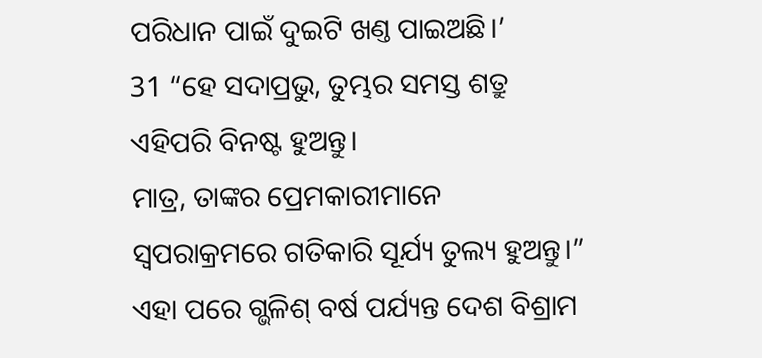ପରିଧାନ ପାଇଁ ଦୁଇଟି ଖଣ୍ତ ପାଇଅଛି।’
31 “ହେ ସଦାପ୍ରଭୁ, ତୁମ୍ଭର ସମସ୍ତ ଶତ୍ରୁ ଏହିପରି ବିନଷ୍ଟ ହୁଅନ୍ତୁ।
ମାତ୍ର, ତାଙ୍କର ପ୍ରେମକାରୀମାନେ ସ୍ୱପରାକ୍ରମରେ ଗତିକାରି ସୂର୍ଯ୍ୟ ତୁଲ୍ୟ ହୁଅନ୍ତୁ।”
ଏହା ପରେ ଗ୍ଭଳିଶ୍ ବର୍ଷ ପର୍ଯ୍ୟନ୍ତ ଦେଶ ବିଶ୍ରାମ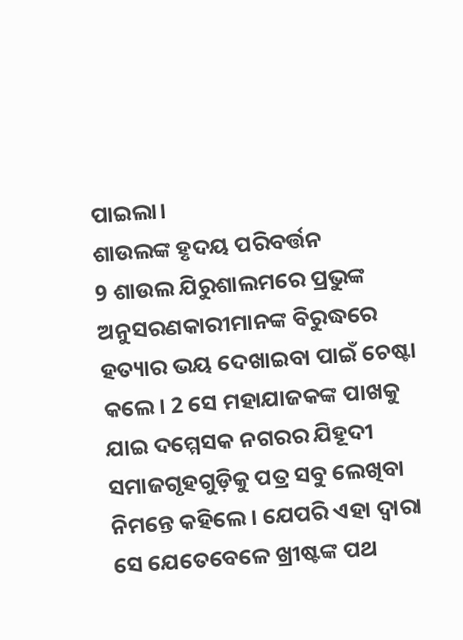ପାଇଲା।
ଶାଉଲଙ୍କ ହୃଦୟ ପରିବର୍ତ୍ତନ
9 ଶାଉଲ ଯିରୁଶାଲମରେ ପ୍ରଭୁଙ୍କ ଅନୁସରଣକାରୀମାନଙ୍କ ବିରୁଦ୍ଧରେ ହତ୍ୟାର ଭୟ ଦେଖାଇବା ପାଇଁ ଚେଷ୍ଟା କଲେ। 2 ସେ ମହାଯାଜକଙ୍କ ପାଖକୁ ଯାଇ ଦମ୍ମେସକ ନଗରର ଯିହୂଦୀ ସମାଜଗୃହଗୁଡ଼ିକୁ ପତ୍ର ସବୁ ଲେଖିବା ନିମନ୍ତେ କହିଲେ। ଯେପରି ଏହା ଦ୍ୱାରା ସେ ଯେତେବେଳେ ଖ୍ରୀଷ୍ଟଙ୍କ ପଥ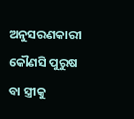ଅନୁସରଣକାରୀ କୌଣସି ପୁରୁଷ ବା ସ୍ତ୍ରୀକୁ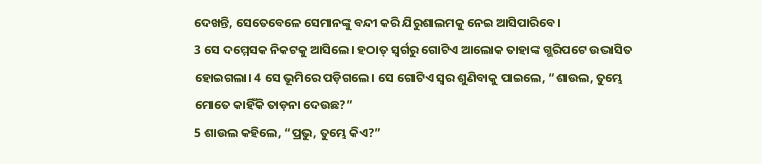ଦେଖନ୍ତି, ସେତେବେଳେ ସେମାନଙ୍କୁ ବନ୍ଦୀ କରି ଯିରୁଶାଲମକୁ ନେଇ ଆସିପାରିବେ।
3 ସେ ଦମ୍ମେସକ ନିକଟକୁ ଆସିଲେ। ହଠାତ୍ ସ୍ୱର୍ଗରୁ ଗୋଟିଏ ଆଲୋକ ତାହାଙ୍କ ଗ୍ଭରିପଟେ ଉଦ୍ଭାସିତ ହୋଇଗଲା। 4 ସେ ଭୂମିରେ ପଡ଼ିଗଲେ। ସେ ଗୋଟିଏ ସ୍ୱର ଶୁଣିବାକୁ ପାଇଲେ, “ଶାଉଲ, ତୁମ୍ଭେ ମୋତେ କାହିଁକି ତାଡ଼ନା ଦେଉଛ?”
5 ଶାଉଲ କହିଲେ, “ପ୍ରଭୁ, ତୁମ୍ଭେ କିଏ?”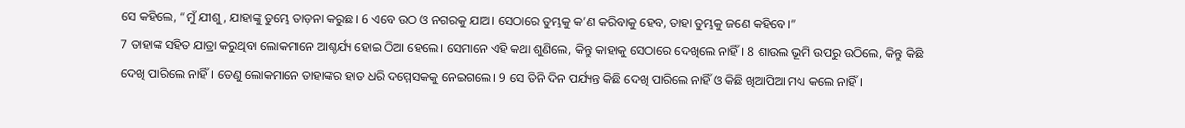ସେ କହିଲେ, “ମୁଁ ଯୀଶୁ, ଯାହାଙ୍କୁ ତୁମ୍ଭେ ତାଡ଼ନା କରୁଛ। 6 ଏବେ ଉଠ ଓ ନଗରକୁ ଯାଅ। ସେଠାରେ ତୁମ୍ଭକୁ କ’ଣ କରିବାକୁ ହେବ, ତାହା ତୁମ୍ଭକୁ ଜଣେ କହିବେ।”
7 ତାହାଙ୍କ ସହିତ ଯାତ୍ରା କରୁଥିବା ଲୋକମାନେ ଆଶ୍ଚର୍ଯ୍ୟ ହୋଇ ଠିଆ ହେଲେ। ସେମାନେ ଏହି କଥା ଶୁଣିଲେ, କିନ୍ତୁ କାହାକୁ ସେଠାରେ ଦେଖିଲେ ନାହିଁ। 8 ଶାଉଲ ଭୂମି ଉପରୁ ଉଠିଲେ, କିନ୍ତୁ କିଛି ଦେଖି ପାରିଲେ ନାହିଁ। ତେଣୁ ଲୋକମାନେ ତାହାଙ୍କର ହାତ ଧରି ଦମ୍ମେସକକୁ ନେଇଗଲେ। 9 ସେ ତିନି ଦିନ ପର୍ଯ୍ୟନ୍ତ କିଛି ଦେଖି ପାରିଲେ ନାହିଁ ଓ କିଛି ଖିଆପିଆ ମଧ୍ୟ କଲେ ନାହିଁ।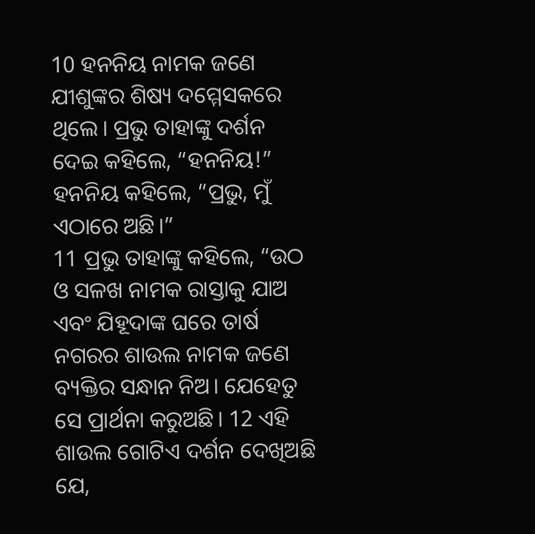10 ହନନିୟ ନାମକ ଜଣେ ଯୀଶୁଙ୍କର ଶିଷ୍ୟ ଦମ୍ମେସକରେ ଥିଲେ। ପ୍ରଭୁ ତାହାଙ୍କୁ ଦର୍ଶନ ଦେଇ କହିଲେ, “ହନନିୟ!”
ହନନିୟ କହିଲେ, “ପ୍ରଭୁ, ମୁଁ ଏଠାରେ ଅଛି।”
11 ପ୍ରଭୁ ତାହାଙ୍କୁ କହିଲେ, “ଉଠ ଓ ସଳଖ ନାମକ ରାସ୍ତାକୁ ଯାଅ ଏବଂ ଯିହୂଦାଙ୍କ ଘରେ ତାର୍ଷ ନଗରର ଶାଉଲ ନାମକ ଜଣେ ବ୍ୟକ୍ତିର ସନ୍ଧାନ ନିଅ। ଯେହେତୁ ସେ ପ୍ରାର୍ଥନା କରୁଅଛି। 12 ଏହି ଶାଉଲ ଗୋଟିଏ ଦର୍ଶନ ଦେଖିଅଛି ଯେ,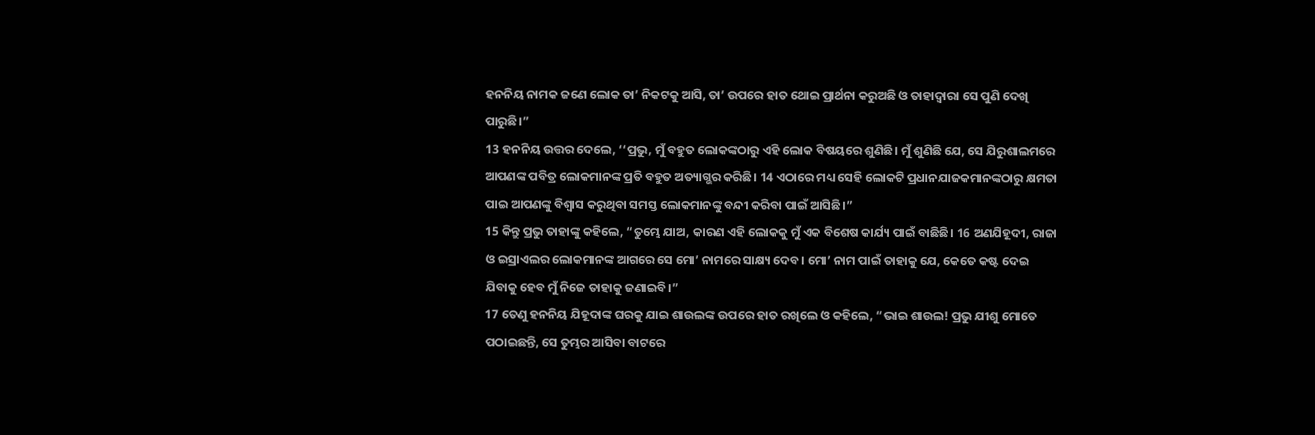ହନନିୟ ନାମକ ଜଣେ ଲୋକ ତା’ ନିକଟକୁ ଆସି, ତା’ ଉପରେ ହାତ ଥୋଇ ପ୍ରାର୍ଥନା କରୁଅଛି ଓ ତାହାଦ୍ୱାରା ସେ ପୁଣି ଦେଖି ପାରୁଛି।”
13 ହନନିୟ ଉତ୍ତର ଦେଲେ, ‘‘ପ୍ରଭୁ, ମୁଁ ବହୁତ ଲୋକଙ୍କଠାରୁ ଏହି ଲୋକ ବିଷୟରେ ଶୁଣିଛି। ମୁଁ ଶୁଣିଛି ଯେ, ସେ ଯିରୁଶାଲମରେ ଆପଣଙ୍କ ପବିତ୍ର ଲୋକମାନଙ୍କ ପ୍ରତି ବହୁତ ଅତ୍ୟାଗ୍ଭର କରିଛି। 14 ଏଠାରେ ମଧ୍ୟ ସେହି ଲୋକଟି ପ୍ରଧାନଯାଜକମାନଙ୍କଠାରୁ କ୍ଷମତା ପାଇ ଆପଣଙ୍କୁ ବିଶ୍ୱାସ କରୁଥିବା ସମସ୍ତ ଲୋକମାନଙ୍କୁ ବନ୍ଦୀ କରିବା ପାଇଁ ଆସିଛି।”
15 କିନ୍ତୁ ପ୍ରଭୁ ତାହାଙ୍କୁ କହିଲେ, “ତୁମ୍ଭେ ଯାଅ, କାରଣ ଏହି ଲୋକକୁ ମୁଁ ଏକ ବିଶେଷ କାର୍ଯ୍ୟ ପାଇଁ ବାଛିଛି। 16 ଅଣଯିହୂଦୀ, ରାଜା ଓ ଇସ୍ରାଏଲର ଲୋକମାନଙ୍କ ଆଗରେ ସେ ମୋ’ ନାମରେ ସାକ୍ଷ୍ୟ ଦେବ। ମୋ’ ନାମ ପାଇଁ ତାହାକୁ ଯେ, କେତେ କଷ୍ଟ ଦେଇ ଯିବାକୁ ହେବ ମୁଁ ନିଜେ ତାହାକୁ ଜଣାଇବି।”
17 ତେଣୁ ହନନିୟ ଯିହୂଦାଙ୍କ ଘରକୁ ଯାଇ ଶାଉଲଙ୍କ ଉପରେ ହାତ ରଖିଲେ ଓ କହିଲେ, “ଭାଇ ଶାଉଲ! ପ୍ରଭୁ ଯୀଶୁ ମୋତେ ପଠାଇଛନ୍ତି, ସେ ତୁମ୍ଭର ଆସିବା ବାଟରେ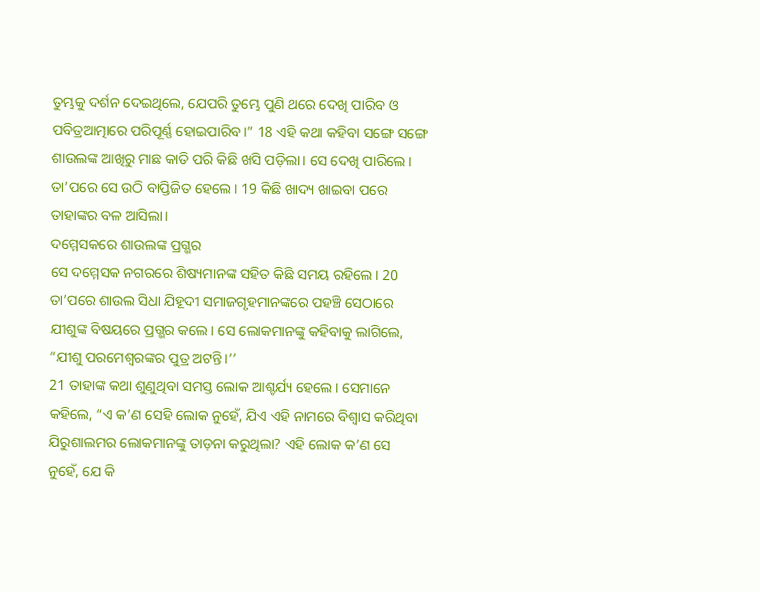ତୁମ୍ଭକୁ ଦର୍ଶନ ଦେଇଥିଲେ, ଯେପରି ତୁମ୍ଭେ ପୁଣି ଥରେ ଦେଖି ପାରିବ ଓ ପବିତ୍ରଆତ୍ମାରେ ପରିପୂର୍ଣ୍ଣ ହୋଇପାରିବ।” 18 ଏହି କଥା କହିବା ସଙ୍ଗେ ସଙ୍ଗେ ଶାଉଲଙ୍କ ଆଖିରୁ ମାଛ କାତି ପରି କିଛି ଖସି ପଡ଼ିଲା। ସେ ଦେଖି ପାରିଲେ। ତା’ପରେ ସେ ଉଠି ବାପ୍ତିଜିତ ହେଲେ। 19 କିଛି ଖାଦ୍ୟ ଖାଇବା ପରେ ତାହାଙ୍କର ବଳ ଆସିଲା।
ଦମ୍ମେସକରେ ଶାଉଲଙ୍କ ପ୍ରଗ୍ଭର
ସେ ଦମ୍ମେସକ ନଗରରେ ଶିଷ୍ୟମାନଙ୍କ ସହିତ କିଛି ସମୟ ରହିଲେ। 20 ତା’ପରେ ଶାଉଲ ସିଧା ଯିହୂଦୀ ସମାଜଗୃହମାନଙ୍କରେ ପହଞ୍ଚି ସେଠାରେ ଯୀଶୁଙ୍କ ବିଷୟରେ ପ୍ରଗ୍ଭର କଲେ। ସେ ଲୋକମାନଙ୍କୁ କହିବାକୁ ଲାଗିଲେ, “ଯୀଶୁ ପରମେଶ୍ୱରଙ୍କର ପୁତ୍ର ଅଟନ୍ତି।’’
21 ତାହାଙ୍କ କଥା ଶୁଣୁଥିବା ସମସ୍ତ ଲୋକ ଆଶ୍ଚର୍ଯ୍ୟ ହେଲେ। ସେମାନେ କହିଲେ, “ଏ କ’ଣ ସେହି ଲୋକ ନୁହେଁ, ଯିଏ ଏହି ନାମରେ ବିଶ୍ୱାସ କରିଥିବା ଯିରୁଶାଲମର ଲୋକମାନଙ୍କୁ ତାଡ଼ନା କରୁଥିଲା? ଏହି ଲୋକ କ’ଣ ସେ ନୁହେଁ, ଯେ କି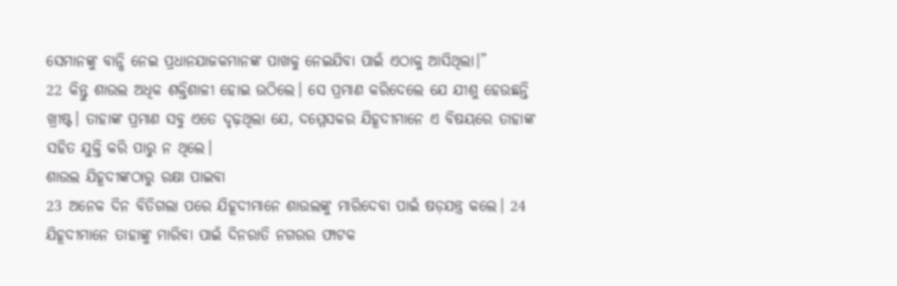ସେମାନଙ୍କୁ ବାନ୍ଧି ନେଇ ପ୍ରଧାନଯାଜକମାନଙ୍କ ପାଖକୁ ନେଇଯିବା ପାଇଁ ଏଠାକୁ ଆସିଥିଲା।”
22 କିନ୍ତୁ ଶାଉଲ ଅଧିକ ଶକ୍ତିଶାଳୀ ହୋଇ ଉଠିଲେ। ସେ ପ୍ରମାଣ କରିଦେଲେ ଯେ ଯୀଶୁ ହେଉଛନ୍ତି ଖ୍ରୀଷ୍ଟ। ତାହାଙ୍କ ପ୍ରମାଣ ସବୁ ଏତେ ଦୃଢ଼ଥିଲା ଯେ, ଦମ୍ମେସକର ଯିହୂଦୀମାନେ ଏ ବିଷୟରେ ତାହାଙ୍କ ସହିତ ଯୁକ୍ତି କରି ପାରୁ ନ ଥିଲେ।
ଶାଉଲ ଯିହୂଦୀଙ୍କଠାରୁ ରକ୍ଷା ପାଇବା
23 ଅନେକ ଦିନ ବିତିଗଲା ପରେ ଯିହୂଦୀମାନେ ଶାଉଲଙ୍କୁ ମାରିଦେବା ପାଇଁ ଷଡ଼ଯନ୍ତ୍ର କଲେ। 24 ଯିହୂଦୀମାନେ ତାହାଙ୍କୁ ମାରିବା ପାଇଁ ଦିନରାତି ନଗରର ଫାଟକ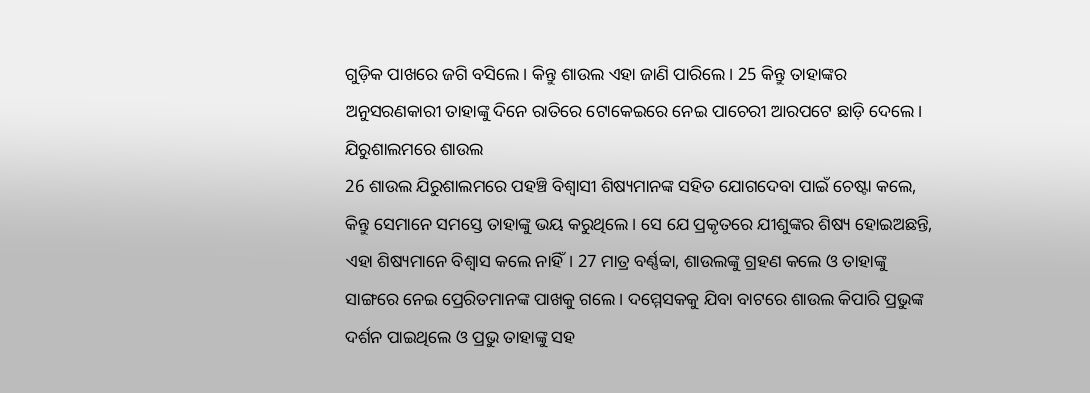ଗୁଡ଼ିକ ପାଖରେ ଜଗି ବସିଲେ। କିନ୍ତୁ ଶାଉଲ ଏହା ଜାଣି ପାରିଲେ। 25 କିନ୍ତୁ ତାହାଙ୍କର ଅନୁସରଣକାରୀ ତାହାଙ୍କୁ ଦିନେ ରାତିରେ ଟୋକେଇରେ ନେଇ ପାଚେରୀ ଆରପଟେ ଛାଡ଼ି ଦେଲେ।
ଯିରୁଶାଲମରେ ଶାଉଲ
26 ଶାଉଲ ଯିରୁଶାଲମରେ ପହଞ୍ଚି ବିଶ୍ୱାସୀ ଶିଷ୍ୟମାନଙ୍କ ସହିତ ଯୋଗଦେବା ପାଇଁ ଚେଷ୍ଟା କଲେ, କିନ୍ତୁ ସେମାନେ ସମସ୍ତେ ତାହାଙ୍କୁ ଭୟ କରୁଥିଲେ। ସେ ଯେ ପ୍ରକୃତରେ ଯୀଶୁଙ୍କର ଶିଷ୍ୟ ହୋଇଅଛନ୍ତି, ଏହା ଶିଷ୍ୟମାନେ ବିଶ୍ୱାସ କଲେ ନାହିଁ। 27 ମାତ୍ର ବର୍ଣ୍ଣବ୍ବା, ଶାଉଲଙ୍କୁ ଗ୍ରହଣ କଲେ ଓ ତାହାଙ୍କୁ ସାଙ୍ଗରେ ନେଇ ପ୍ରେରିତମାନଙ୍କ ପାଖକୁ ଗଲେ। ଦମ୍ମେସକକୁ ଯିବା ବାଟରେ ଶାଉଲ କିପାରି ପ୍ରଭୁଙ୍କ ଦର୍ଶନ ପାଇଥିଲେ ଓ ପ୍ରଭୁ ତାହାଙ୍କୁ ସହ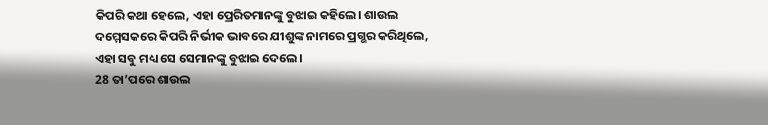କିପରି କଥା ହେଲେ, ଏହା ପ୍ରେରିତମାନଙ୍କୁ ବୁଝାଇ କହିଲେ। ଶାଉଲ ଦମ୍ମେସକରେ କିପରି ନିର୍ଭୀକ ଭାବରେ ଯୀଶୁଙ୍କ ନାମରେ ପ୍ରଗ୍ଭର କରିଥିଲେ, ଏହା ସବୁ ମଧ୍ୟ ସେ ସେମାନଙ୍କୁ ବୁଝାଇ ଦେଲେ।
28 ତା’ପରେ ଶାଉଲ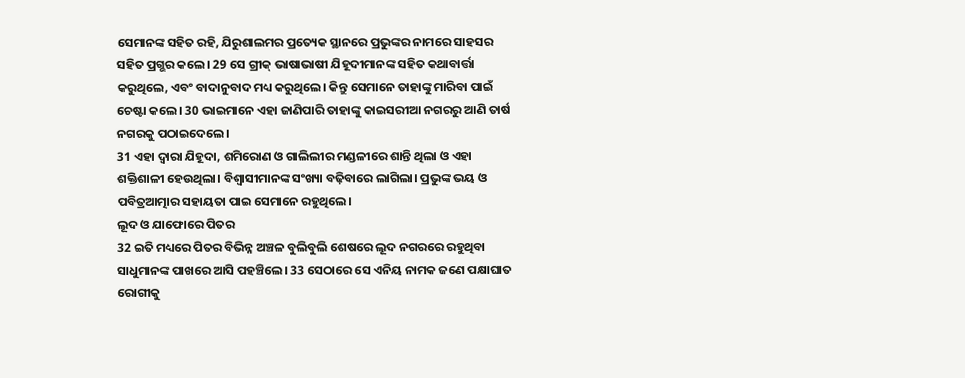ସେମାନଙ୍କ ସହିତ ରହି, ଯିରୁଶାଲମର ପ୍ରତ୍ୟେକ ସ୍ଥାନରେ ପ୍ରଭୁଙ୍କର ନାମରେ ସାହସର ସହିତ ପ୍ରଗ୍ଭର କଲେ। 29 ସେ ଗ୍ରୀକ୍ ଭାଷାଭାଷୀ ଯିହୂଦୀମାନଙ୍କ ସହିତ କଥାବାର୍ତ୍ତା କରୁଥିଲେ, ଏବଂ ବାଦାନୁବାଦ ମଧ୍ୟ କରୁଥିଲେ। କିନ୍ତୁ ସେମାନେ ତାହାଙ୍କୁ ମାରିବା ପାଇଁ ଚେଷ୍ଟା କଲେ। 30 ଭାଇମାନେ ଏହା ଜାଣିପାରି ତାହାଙ୍କୁ କାଇସରୀଆ ନଗରରୁ ଆଣି ତାର୍ଷ ନଗରକୁ ପଠାଇଦେଲେ।
31 ଏହା ଦ୍ୱାରା ଯିହୂଦା, ଶମିରୋଣ ଓ ଗାଲିଲୀର ମଣ୍ଡଳୀରେ ଶାନ୍ତି ଥିଲା ଓ ଏହା ଶକ୍ତିଶାଳୀ ହେଉଥିଲା। ବିଶ୍ୱାସୀମାନଙ୍କ ସଂଖ୍ୟା ବଢ଼ିବାରେ ଲାଗିଲା। ପ୍ରଭୁଙ୍କ ଭୟ ଓ ପବିତ୍ରଆତ୍ମାର ସହାୟତା ପାଇ ସେମାନେ ରହୁଥିଲେ।
ଲୂଦ ଓ ଯାଫୋରେ ପିତର
32 ଇତି ମଧ୍ୟରେ ପିତର ବିଭିନ୍ନ ଅଞ୍ଚଳ ବୁଲିବୁଲି ଶେଷରେ ଲୂଦ ନଗରରେ ରହୁଥିବା ସାଧୁମାନଙ୍କ ପାଖରେ ଆସି ପହଞ୍ଚିଲେ। 33 ସେଠାରେ ସେ ଏନିୟ ନାମକ ଜଣେ ପକ୍ଷାଘାତ ରୋଗୀକୁ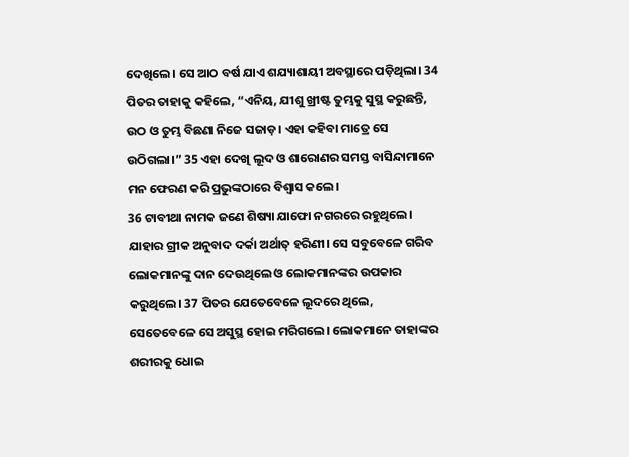ଦେଖିଲେ। ସେ ଆଠ ବର୍ଷ ଯାଏ ଶଯ୍ୟାଶାୟୀ ଅବସ୍ଥାରେ ପଡ଼ିଥିଲା। 34 ପିତର ତାହାକୁ କହିଲେ, “ଏନିୟ, ଯୀଶୁ ଖ୍ରୀଷ୍ଟ ତୁମ୍ଭକୁ ସୁସ୍ଥ କରୁଛନ୍ତି, ଉଠ ଓ ତୁମ୍ଭ ବିଛଣା ନିଜେ ସଜାଡ଼। ଏହା କହିବା ମାତ୍ରେ ସେ ଉଠିଗଲା।” 35 ଏହା ଦେଖି ଲୂଦ ଓ ଶାରୋଣର ସମସ୍ତ ବାସିନ୍ଦାମାନେ ମନ ଫେରଣ କରି ପ୍ରଭୁଙ୍କଠାରେ ବିଶ୍ୱାସ କଲେ।
36 ଟାବୀଥା ନାମକ ଜଣେ ଶିଷ୍ୟା ଯାଫୋ ନଗରରେ ରହୁଥିଲେ। ଯାହାର ଗ୍ରୀକ ଅନୁବାଦ ଦର୍କା ଅର୍ଥାତ୍ ହରିଣୀ। ସେ ସବୁବେଳେ ଗରିବ ଲୋକମାନଙ୍କୁ ଦାନ ଦେଉଥିଲେ ଓ ଲୋକମାନଙ୍କର ଉପକାର କରୁଥିଲେ। 37 ପିତର ଯେତେବେଳେ ଲୂଦରେ ଥିଲେ, ସେତେବେଳେ ସେ ଅସୁସ୍ଥ ହୋଇ ମରିଗଲେ। ଲୋକମାନେ ତାହାଙ୍କର ଶରୀରକୁ ଧୋଇ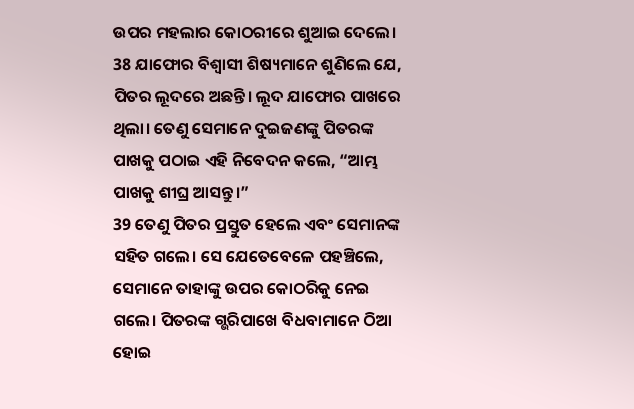ଉପର ମହଲାର କୋଠରୀରେ ଶୁଆଇ ଦେଲେ। 38 ଯାଫୋର ବିଶ୍ୱାସୀ ଶିଷ୍ୟମାନେ ଶୁଣିଲେ ଯେ, ପିତର ଲୂଦରେ ଅଛନ୍ତି। ଲୂଦ ଯାଫୋର ପାଖରେ ଥିଲା। ତେଣୁ ସେମାନେ ଦୁଇଜଣଙ୍କୁ ପିତରଙ୍କ ପାଖକୁ ପଠାଇ ଏହି ନିବେଦନ କଲେ, “ଆମ୍ଭ ପାଖକୁ ଶୀଘ୍ର ଆସନ୍ତୁ।”
39 ତେଣୁ ପିତର ପ୍ରସ୍ତୁତ ହେଲେ ଏବଂ ସେମାନଙ୍କ ସହିତ ଗଲେ। ସେ ଯେତେବେଳେ ପହଞ୍ଚିଲେ, ସେମାନେ ତାହାଙ୍କୁ ଉପର କୋଠରିକୁ ନେଇ ଗଲେ। ପିତରଙ୍କ ଗ୍ଭରିପାଖେ ବିଧବାମାନେ ଠିଆ ହୋଇ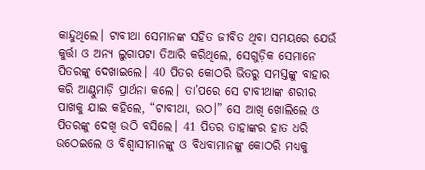କାନ୍ଦୁଥିଲେ। ଟାବୀଥା ସେମାନଙ୍କ ସହିତ ଜୀବିତ ଥିବା ସମୟରେ ଯେଉଁ କୁର୍ତ୍ତା ଓ ଅନ୍ୟ ଲୁଗାପଟା ତିଆରି କରିଥିଲେ, ସେଗୁଡ଼ିକ ସେମାନେ ପିତରଙ୍କୁ ଦେଖାଇଲେ। 40 ପିତର କୋଠରି ଭିତରୁ ସମସ୍ତଙ୍କୁ ବାହାର କରି ଆଣ୍ଠୁମାଡ଼ି ପ୍ରାର୍ଥନା କଲେ। ତା’ପରେ ସେ ଟାବୀଥାଙ୍କ ଶରୀର ପାଖକୁ ଯାଇ କହିଲେ, “ଟାବୀଥା, ଉଠ।” ସେ ଆଖି ଖୋଲିଲେ ଓ ପିତରଙ୍କୁ ଦେଖି ଉଠି ବସିଲେ। 41 ପିତର ତାହାଙ୍କର ହାତ ଧରି ଉଠେଇଲେ ଓ ବିଶ୍ୱାସୀମାନଙ୍କୁ ଓ ବିଧବାମାନଙ୍କୁ କୋଠରି ମଧ୍ୟକୁ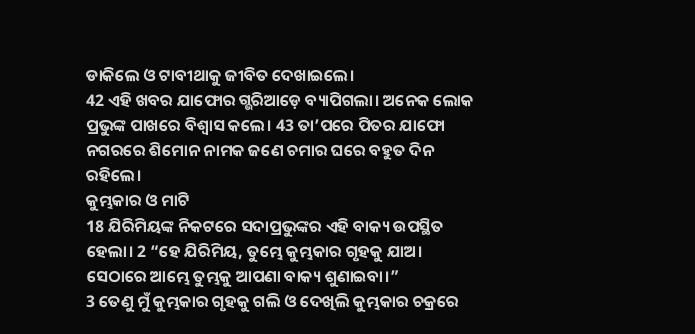ଡାକିଲେ ଓ ଟାବୀଥାକୁ ଜୀବିତ ଦେଖାଇଲେ।
42 ଏହି ଖବର ଯାଫୋର ଗ୍ଭରିଆଡ଼େ ବ୍ୟାପିଗଲା। ଅନେକ ଲୋକ ପ୍ରଭୁଙ୍କ ପାଖରେ ବିଶ୍ୱାସ କଲେ। 43 ତା’ପରେ ପିତର ଯାଫୋ ନଗରରେ ଶିମୋନ ନାମକ ଜଣେ ଚମାର ଘରେ ବହୁତ ଦିନ ରହିଲେ।
କୁମ୍ଭକାର ଓ ମାଟି
18 ଯିରିମିୟଙ୍କ ନିକଟରେ ସଦାପ୍ରଭୁଙ୍କର ଏହି ବାକ୍ୟ ଉପସ୍ଥିତ ହେଲା। 2 “ହେ ଯିରିମିୟ, ତୁମ୍ଭେ କୁମ୍ଭକାର ଗୃହକୁ ଯାଅ। ସେଠାରେ ଆମ୍ଭେ ତୁମ୍ଭକୁ ଆପଣା ବାକ୍ୟ ଶୁଣାଇବା।”
3 ତେଣୁ ମୁଁ କୁମ୍ଭକାର ଗୃହକୁ ଗଲି ଓ ଦେଖିଲି କୁମ୍ଭକାର ଚକ୍ରରେ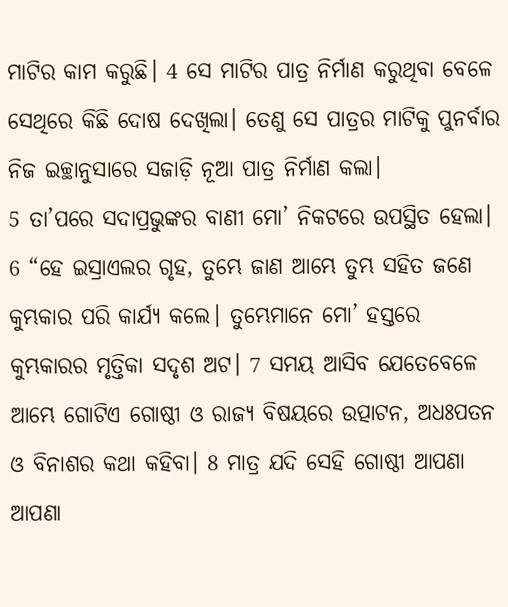ମାଟିର କାମ କରୁଛି। 4 ସେ ମାଟିର ପାତ୍ର ନିର୍ମାଣ କରୁଥିବା ବେଳେ ସେଥିରେ କିଛି ଦୋଷ ଦେଖିଲା। ତେଣୁ ସେ ପାତ୍ରର ମାଟିକୁ ପୁନର୍ବାର ନିଜ ଇଚ୍ଛାନୁସାରେ ସଜାଡ଼ି ନୂଆ ପାତ୍ର ନିର୍ମାଣ କଲା।
5 ତା’ପରେ ସଦାପ୍ରଭୁଙ୍କର ବାଣୀ ମୋ’ ନିକଟରେ ଉପସ୍ଥିତ ହେଲା। 6 “ହେ ଇସ୍ରାଏଲର ଗୃହ, ତୁମ୍ଭେ ଜାଣ ଆମ୍ଭେ ତୁମ୍ଭ ସହିତ ଜଣେ କୁମ୍ଭକାର ପରି କାର୍ଯ୍ୟ କଲେ। ତୁମ୍ଭେମାନେ ମୋ’ ହସ୍ତରେ କୁମ୍ଭକାରର ମୃତ୍ତିକା ସଦୃଶ ଅଟ। 7 ସମୟ ଆସିବ ଯେତେବେଳେ ଆମ୍ଭେ ଗୋଟିଏ ଗୋଷ୍ଠୀ ଓ ରାଜ୍ୟ ବିଷୟରେ ଉତ୍ପାଟନ, ଅଧଃପତନ ଓ ବିନାଶର କଥା କହିବା। 8 ମାତ୍ର ଯଦି ସେହି ଗୋଷ୍ଠୀ ଆପଣା ଆପଣା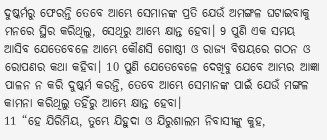ଦୁଷ୍କର୍ମରୁ ଫେରନ୍ତି ତେବେ ଆମ୍ଭେ ସେମାନଙ୍କ ପ୍ରତି ଯେଉଁ ଅମଙ୍ଗଳ ଘଟାଇବାକୁ ମନରେ ସ୍ଥିର କରିଥିଲୁ, ସେଥିରୁ ଆମ୍ଭେ କ୍ଷାନ୍ତ ହେବା। 9 ପୁଣି ଏକ ସମୟ ଆସିବ ଯେତେବେଳେ ଆମ୍ଭେ କୌଣସି ଗୋଷ୍ଠୀ ଓ ରାଜ୍ୟ ବିଷୟରେ ଗଠନ ଓ ରୋପଣର କଥା କହିବା। 10 ପୁଣି ଯେତେବେଳେ ଦେଖିବୁ ଯେବେ ଆମ୍ଭର ଆଜ୍ଞା ପାଳନ ନ କରି ଦୁଷ୍କର୍ମ କରନ୍ତି, ତେବେ ଆମ୍ଭେ ସେମାନଙ୍କ ପାଇଁ ଯେଉଁ ମଙ୍ଗଳ କାମନା କରିଥିଲୁ ତହିଁରୁ ଆମ୍ଭେ କ୍ଷାନ୍ତ ହେବା।
11 “ହେ ଯିରିମିୟ, ତୁମ୍ଭେ ଯିହୁଦା ଓ ଯିରୁଶାଲମ ନିବାସୀଙ୍କୁ କୁହ,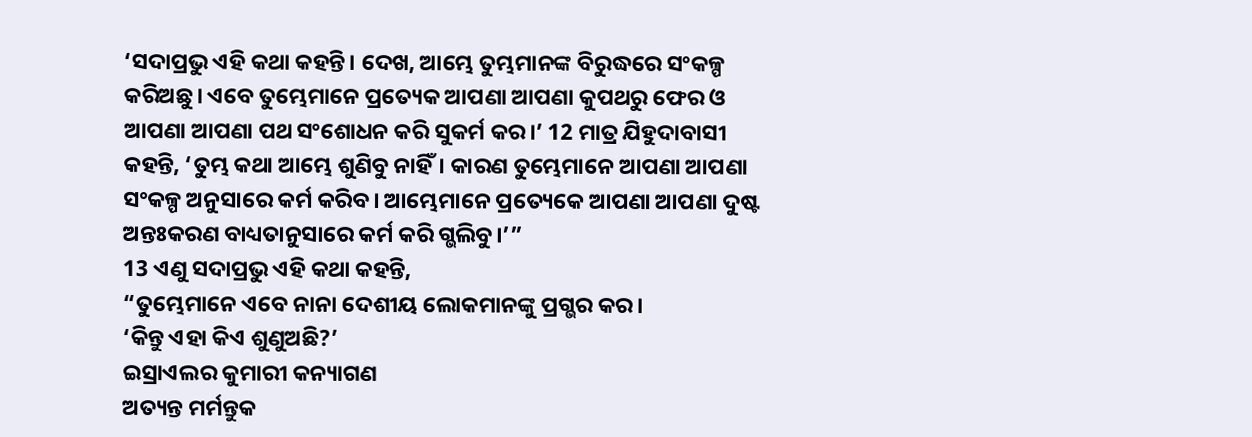‘ସଦାପ୍ରଭୁ ଏହି କଥା କହନ୍ତି। ଦେଖ, ଆମ୍ଭେ ତୁମ୍ଭମାନଙ୍କ ବିରୁଦ୍ଧରେ ସଂକଳ୍ପ କରିଅଛୁ। ଏବେ ତୁମ୍ଭେମାନେ ପ୍ରତ୍ୟେକ ଆପଣା ଆପଣା କୁପଥରୁ ଫେର ଓ ଆପଣା ଆପଣା ପଥ ସଂଶୋଧନ କରି ସୁକର୍ମ କର।’ 12 ମାତ୍ର ଯିହୁଦାବାସୀ କହନ୍ତି, ‘ତୁମ୍ଭ କଥା ଆମ୍ଭେ ଶୁଣିବୁ ନାହିଁ। କାରଣ ତୁମ୍ଭେମାନେ ଆପଣା ଆପଣା ସଂକଳ୍ପ ଅନୁସାରେ କର୍ମ କରିବ। ଆମ୍ଭେମାନେ ପ୍ରତ୍ୟେକେ ଆପଣା ଆପଣା ଦୁଷ୍ଟ ଅନ୍ତଃକରଣ ବାଧ୍ୟତାନୁସାରେ କର୍ମ କରି ଗ୍ଭଲିବୁ।’”
13 ଏଣୁ ସଦାପ୍ରଭୁ ଏହି କଥା କହନ୍ତି,
“ତୁମ୍ଭେମାନେ ଏବେ ନାନା ଦେଶୀୟ ଲୋକମାନଙ୍କୁ ପ୍ରଗ୍ଭର କର।
‘କିନ୍ତୁ ଏହା କିଏ ଶୁଣୁଅଛି?’
ଇସ୍ରାଏଲର କୁମାରୀ କନ୍ୟାଗଣ
ଅତ୍ୟନ୍ତ ମର୍ମନ୍ତୁକ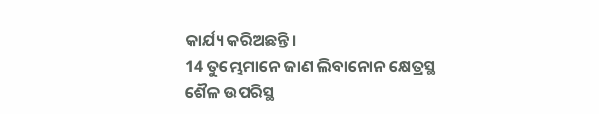କାର୍ଯ୍ୟ କରିଅଛନ୍ତି।
14 ତୁମ୍ଭେମାନେ ଜାଣ ଲିବାନୋନ କ୍ଷେତ୍ରସ୍ଥ
ଶୈଳ ଉପରିସ୍ଥ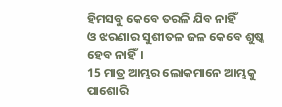ହିମସବୁ କେବେ ତରଳି ଯିବ ନାହିଁ
ଓ ଝରଣାର ସୁଶୀତଳ ଜଳ କେବେ ଶୁଷ୍କ ହେବ ନାହିଁ।
15 ମାତ୍ର ଆମ୍ଭର ଲୋକମାନେ ଆମ୍ଭକୁ ପାଶୋରି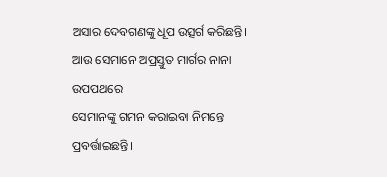ଅସାର ଦେବଗଣଙ୍କୁ ଧୂପ ଉତ୍ସର୍ଗ କରିଛନ୍ତି।
ଆଉ ସେମାନେ ଅପ୍ରସ୍ତୁତ ମାର୍ଗର ନାନା ଉପପଥରେ
ସେମାନଙ୍କୁ ଗମନ କରାଇବା ନିମନ୍ତେ ପ୍ରବର୍ତ୍ତାଇଛନ୍ତି।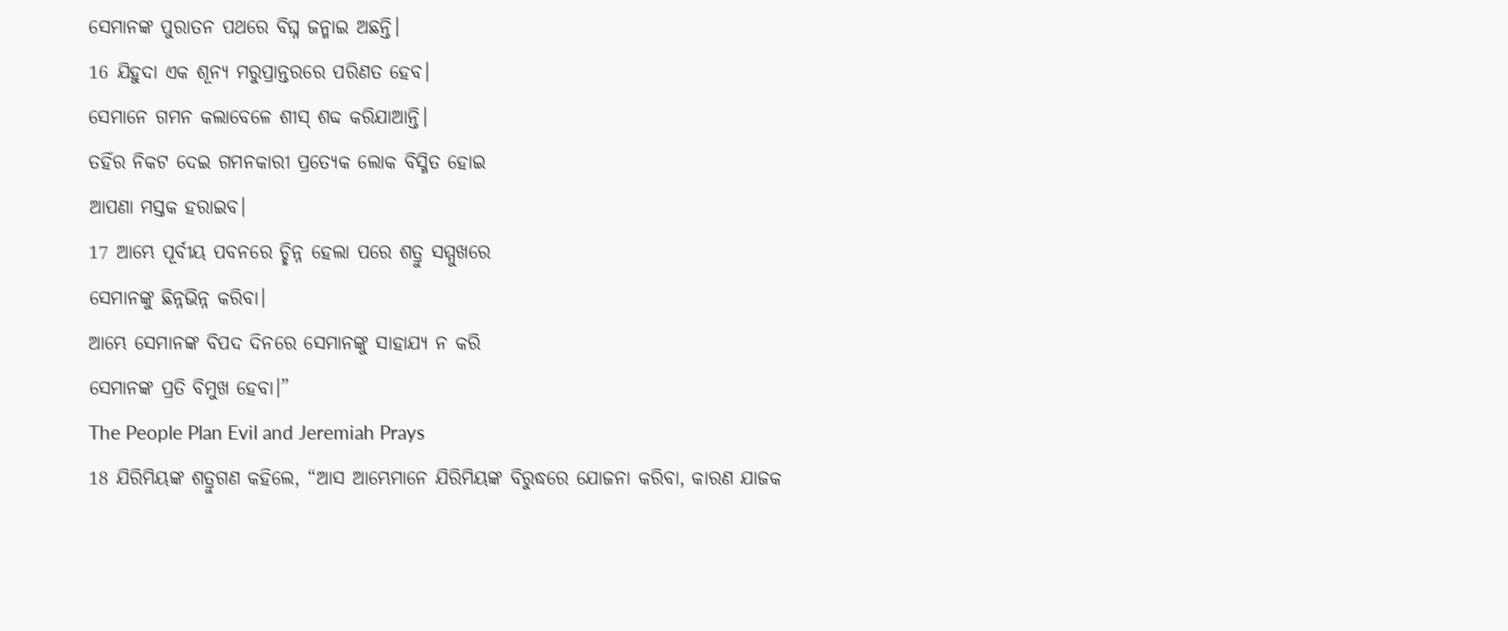ସେମାନଙ୍କ ପୁରାତନ ପଥରେ ବିଘ୍ନ ଜନ୍ମାଇ ଅଛନ୍ତି।
16 ଯିହୁଦା ଏକ ଶୂନ୍ୟ ମରୁପ୍ରାନ୍ତରରେ ପରିଣତ ହେବ।
ସେମାନେ ଗମନ କଲାବେଳେ ଶୀସ୍ ଶବ୍ଦ କରିଯାଆନ୍ତି।
ତହିଁର ନିକଟ ଦେଇ ଗମନକାରୀ ପ୍ରତ୍ୟେକ ଲୋକ ବିସ୍ମିତ ହୋଇ
ଆପଣା ମସ୍ତକ ହରାଇବ।
17 ଆମ୍ଭେ ପୂର୍ବୀୟ ପବନରେ ଚ୍ଛିନ୍ନ ହେଲା ପରେ ଶତ୍ରୁ ସମ୍ମୁଖରେ
ସେମାନଙ୍କୁ ଛିନ୍ନଭିନ୍ନ କରିବା।
ଆମ୍ଭେ ସେମାନଙ୍କ ବିପଦ ଦିନରେ ସେମାନଙ୍କୁ ସାହାଯ୍ୟ ନ କରି
ସେମାନଙ୍କ ପ୍ରତି ବିମୁଖ ହେବା।”
The People Plan Evil and Jeremiah Prays
18 ଯିରିମିୟଙ୍କ ଶତ୍ରୁଗଣ କହିଲେ, “ଆସ ଆମ୍ଭେମାନେ ଯିରିମିୟଙ୍କ ବିରୁଦ୍ଧରେ ଯୋଜନା କରିବା, କାରଣ ଯାଜକ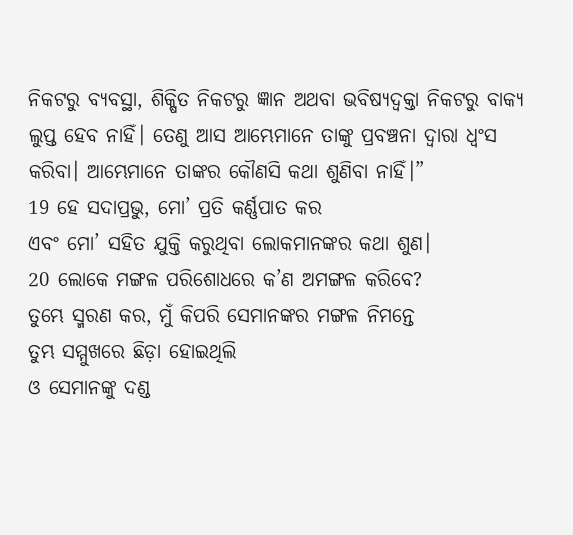ନିକଟରୁ ବ୍ୟବସ୍ଥା, ଶିକ୍ଷିତ ନିକଟରୁ ଜ୍ଞାନ ଅଥବା ଭବିଷ୍ୟଦ୍ବକ୍ତା ନିକଟରୁ ବାକ୍ୟ ଲୁପ୍ତ ହେବ ନାହିଁ। ତେଣୁ ଆସ ଆମ୍ଭେମାନେ ତାଙ୍କୁ ପ୍ରବଞ୍ଚନା ଦ୍ୱାରା ଧ୍ୱଂସ କରିବା। ଆମ୍ଭେମାନେ ତାଙ୍କର କୌଣସି କଥା ଶୁଣିବା ନାହିଁ।”
19 ହେ ସଦାପ୍ରଭୁ, ମୋ’ ପ୍ରତି କର୍ଣ୍ଣପାତ କର
ଏବଂ ମୋ’ ସହିତ ଯୁକ୍ତି କରୁଥିବା ଲୋକମାନଙ୍କର କଥା ଶୁଣ।
20 ଲୋକେ ମଙ୍ଗଳ ପରିଶୋଧରେ କ’ଣ ଅମଙ୍ଗଳ କରିବେ?
ତୁମ୍ଭେ ସ୍ମରଣ କର, ମୁଁ କିପରି ସେମାନଙ୍କର ମଙ୍ଗଳ ନିମନ୍ତେ
ତୁମ୍ଭ ସମ୍ମୁଖରେ ଛିଡ଼ା ହୋଇଥିଲି
ଓ ସେମାନଙ୍କୁ ଦଣ୍ଡ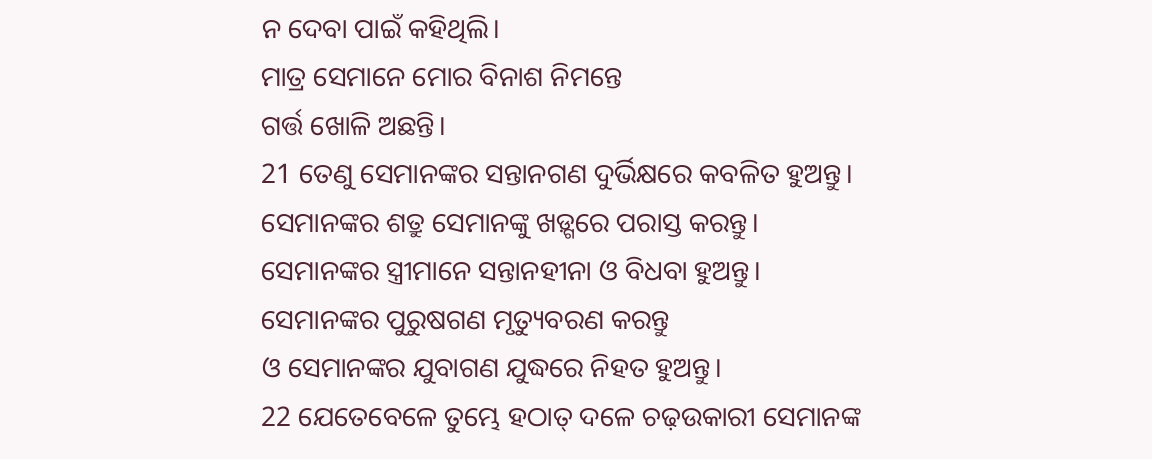ନ ଦେବା ପାଇଁ କହିଥିଲି।
ମାତ୍ର ସେମାନେ ମୋର ବିନାଶ ନିମନ୍ତେ
ଗର୍ତ୍ତ ଖୋଳି ଅଛନ୍ତି।
21 ତେଣୁ ସେମାନଙ୍କର ସନ୍ତାନଗଣ ଦୁର୍ଭିକ୍ଷରେ କବଳିତ ହୁଅନ୍ତୁ।
ସେମାନଙ୍କର ଶତ୍ରୁ ସେମାନଙ୍କୁ ଖଡ଼୍ଗରେ ପରାସ୍ତ କରନ୍ତୁ।
ସେମାନଙ୍କର ସ୍ତ୍ରୀମାନେ ସନ୍ତାନହୀନା ଓ ବିଧବା ହୁଅନ୍ତୁ।
ସେମାନଙ୍କର ପୁରୁଷଗଣ ମୃତ୍ୟୁବରଣ କରନ୍ତୁ
ଓ ସେମାନଙ୍କର ଯୁବାଗଣ ଯୁଦ୍ଧରେ ନିହତ ହୁଅନ୍ତୁ।
22 ଯେତେବେଳେ ତୁମ୍ଭେ ହଠାତ୍ ଦଳେ ଚଢ଼ଉକାରୀ ସେମାନଙ୍କ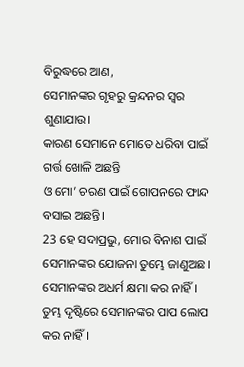ବିରୁଦ୍ଧରେ ଆଣ,
ସେମାନଙ୍କର ଗୃହରୁ କ୍ରନ୍ଦନର ସ୍ୱର ଶୁଣାଯାଉ।
କାରଣ ସେମାନେ ମୋତେ ଧରିବା ପାଇଁ ଗର୍ତ୍ତ ଖୋଳି ଅଛନ୍ତି
ଓ ମୋ’ ଚରଣ ପାଇଁ ଗୋପନରେ ଫାନ୍ଦ ବସାଇ ଅଛନ୍ତି।
23 ହେ ସଦାପ୍ରଭୁ, ମୋର ବିନାଶ ପାଇଁ ସେମାନଙ୍କର ଯୋଜନା ତୁମ୍ଭେ ଜାଣୁଅଛ।
ସେମାନଙ୍କର ଅଧର୍ମ କ୍ଷମା କର ନାହିଁ।
ତୁମ୍ଭ ଦୃଷ୍ଟିରେ ସେମାନଙ୍କର ପାପ ଲୋପ କର ନାହିଁ।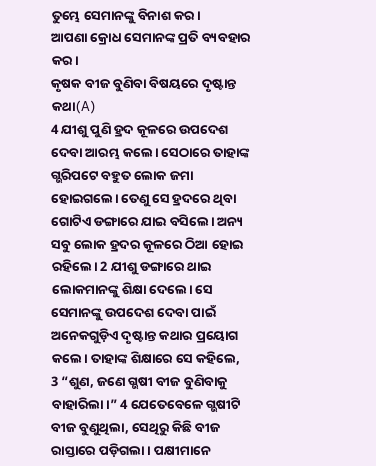ତୁମ୍ଭେ ସେମାନଙ୍କୁ ବିନାଶ କର।
ଆପଣା କ୍ରୋଧ ସେମାନଙ୍କ ପ୍ରତି ବ୍ୟବହାର କର।
କୃଷକ ବୀଜ ବୁଣିବା ବିଷୟରେ ଦୃଷ୍ଟାନ୍ତ କଥା(A)
4 ଯୀଶୁ ପୁଣି ହ୍ରଦ କୂଳରେ ଉପଦେଶ ଦେବା ଆରମ୍ଭ କଲେ। ସେଠାରେ ତାହାଙ୍କ ଗ୍ଭରିପଟେ ବହୁତ ଲୋକ ଜମା ହୋଇଗଲେ। ତେଣୁ ସେ ହ୍ରଦରେ ଥିବା ଗୋଟିଏ ଡଙ୍ଗାରେ ଯାଇ ବସିଲେ। ଅନ୍ୟ ସବୁ ଲୋକ ହ୍ରଦର କୂଳରେ ଠିଆ ହୋଇ ରହିଲେ। 2 ଯୀଶୁ ଡଙ୍ଗାରେ ଥାଇ ଲୋକମାନଙ୍କୁ ଶିକ୍ଷା ଦେଲେ। ସେ ସେମାନଙ୍କୁ ଉପଦେଶ ଦେବା ପାଇଁ ଅନେକଗୁଡ଼ିଏ ଦୃଷ୍ଟାନ୍ତ କଥାର ପ୍ରୟୋଗ କଲେ। ତାହାଙ୍କ ଶିକ୍ଷାରେ ସେ କହିଲେ,
3 “ଶୁଣ, ଜଣେ ଗ୍ଭଷୀ ବୀଜ ବୁଣିବାକୁ ବାହାରିଲା।” 4 ଯେତେବେଳେ ଗ୍ଭଷୀଟି ବୀଜ ବୁଣୁଥିଲା, ସେଥିରୁ କିଛି ବୀଜ ରାସ୍ତାରେ ପଡ଼ିଗଲା। ପକ୍ଷୀମାନେ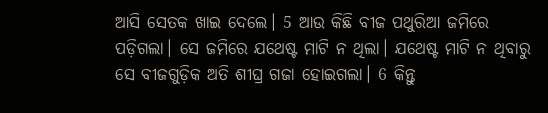ଆସି ସେତକ ଖାଇ ଦେଲେ। 5 ଆଉ କିଛି ବୀଜ ପଥୁରିଆ ଜମିରେ ପଡ଼ିଗଲା। ସେ ଜମିରେ ଯଥେଷ୍ଟ ମାଟି ନ ଥିଲା। ଯଥେଷ୍ଟ ମାଟି ନ ଥିବାରୁ ସେ ବୀଜଗୁଡ଼ିକ ଅତି ଶୀଘ୍ର ଗଜା ହୋଇଗଲା। 6 କିନ୍ତୁ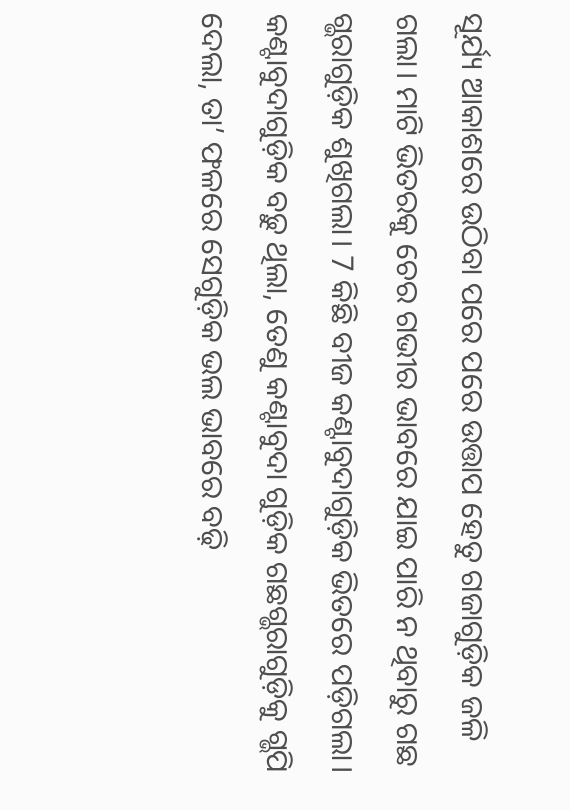ସୂର୍ଯ୍ୟ ଆକାଶରେ ଉଠିବା ପରେ ପରେ ଉତ୍ତାପ ହେତୁ ଗଜାଗୁଡ଼ିକ ଜଳି ଗଲା। ମାଟି ଭିତରକୁ ଚେର ଗଭୀର ଭାବରେ ଯାଇ ପାରି ନ ଥିବାରୁ ଗଛ ଗ୍ଭରାଗୁଡ଼ିକ ଶୁଖିଗଲା। 7 କିଛି ବୀଜ କଣ୍ଟାବୁଦାଗୁଡ଼ିକ ଭିତରେ ପଡ଼ିଗଲା। କଣ୍ଟାବୁଦାଗୁଡ଼ିକ ବଢ଼ୁ ଥିଲା, ତେଣୁ କଣ୍ଟାବୁଦା ଗୁଡ଼ିକ ଗଛଗ୍ଭରାଗୁଡ଼ିକୁ ଗ୍ଭପି ଦେଲା, ତା’ ଫଳରେ ସେଗୁଡ଼ିକ ଭଲ ଭାବରେ ବଢ଼ି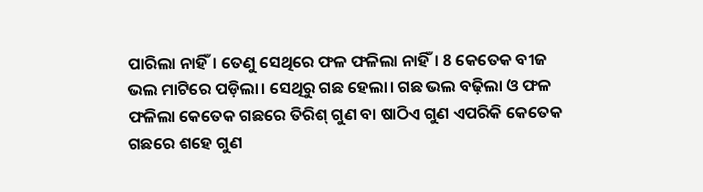ପାରିଲା ନାହିଁ। ତେଣୁ ସେଥିରେ ଫଳ ଫଳିଲା ନାହିଁ। 8 କେତେକ ବୀଜ ଭଲ ମାଟିରେ ପଡ଼ିଲା। ସେଥିରୁ ଗଛ ହେଲା। ଗଛ ଭଲ ବଢ଼ିଲା ଓ ଫଳ ଫଳିଲା କେତେକ ଗଛରେ ତିରିଶ୍ ଗୁଣ ବା ଷାଠିଏ ଗୁଣ ଏପରିକି କେତେକ ଗଛରେ ଶହେ ଗୁଣ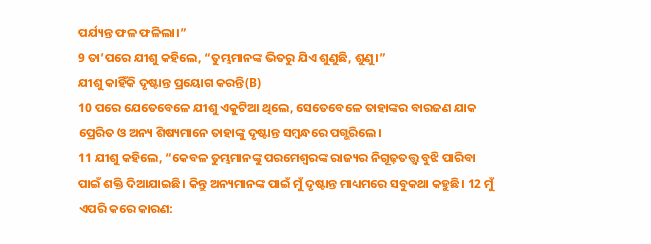ପର୍ଯ୍ୟନ୍ତ ଫଳ ଫଳିଲା।”
9 ତା’ପରେ ଯୀଶୁ କହିଲେ, “ତୁମ୍ଭମାନଙ୍କ ଭିତରୁ ଯିଏ ଶୁଣୁଛି, ଶୁଣୁ।”
ଯୀଶୁ କାହିଁକି ଦୃଷ୍ଟାନ୍ତ ପ୍ରୟୋଗ କରନ୍ତି(B)
10 ପରେ ଯେତେବେଳେ ଯୀଶୁ ଏକୁଟିଆ ଥିଲେ, ସେତେବେଳେ ତାହାଙ୍କର ବାରଜଣ ଯାକ ପ୍ରେରିତ ଓ ଅନ୍ୟ ଶିଷ୍ୟମାନେ ତାହାଙ୍କୁ ଦୃଷ୍ଟାନ୍ତ ସମ୍ବନ୍ଧରେ ପଗ୍ଭରିଲେ।
11 ଯୀଶୁ କହିଲେ, “କେବଳ ତୁମ୍ଭମାନଙ୍କୁ ପରମେଶ୍ୱରଙ୍କ ରାଜ୍ୟର ନିଗୂଢ଼ତତ୍ତ୍ୱ ବୁଝି ପାରିବା ପାଇଁ ଶକ୍ତି ଦିଆଯାଇଛି। କିନ୍ତୁ ଅନ୍ୟମାନଙ୍କ ପାଇଁ ମୁଁ ଦୃଷ୍ଟାନ୍ତ ମାଧ୍ୟମରେ ସବୁକଥା କହୁଛି। 12 ମୁଁ ଏପରି କରେ କାରଣ: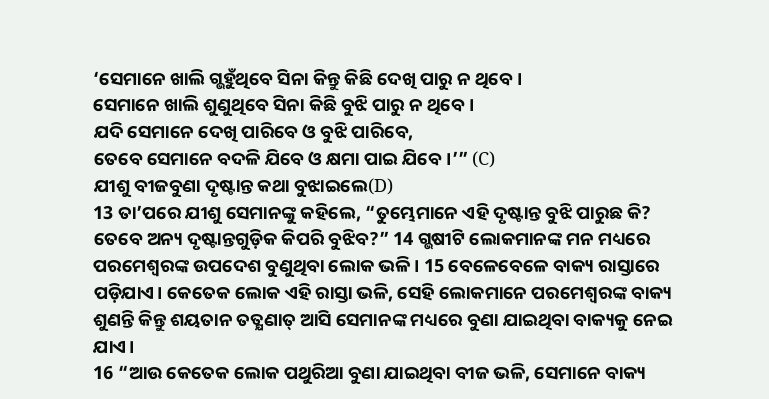‘ସେମାନେ ଖାଲି ଗ୍ଭହୁଁଥିବେ ସିନା କିନ୍ତୁ କିଛି ଦେଖି ପାରୁ ନ ଥିବେ।
ସେମାନେ ଖାଲି ଶୁଣୁଥିବେ ସିନା କିଛି ବୁଝି ପାରୁ ନ ଥିବେ।
ଯଦି ସେମାନେ ଦେଖି ପାରିବେ ଓ ବୁଝି ପାରିବେ,
ତେବେ ସେମାନେ ବଦଳି ଯିବେ ଓ କ୍ଷମା ପାଇ ଯିବେ।’” (C)
ଯୀଶୁ ବୀଜବୁଣା ଦୃଷ୍ଟାନ୍ତ କଥା ବୁଝାଇଲେ(D)
13 ତା’ପରେ ଯୀଶୁ ସେମାନଙ୍କୁ କହିଲେ, “ତୁମ୍ଭେମାନେ ଏହି ଦୃଷ୍ଟାନ୍ତ ବୁଝି ପାରୁଛ କି? ତେବେ ଅନ୍ୟ ଦୃଷ୍ଟାନ୍ତଗୁଡ଼ିକ କିପରି ବୁଝିବ?” 14 ଗ୍ଭଷୀଟି ଲୋକମାନଙ୍କ ମନ ମଧ୍ୟରେ ପରମେଶ୍ୱରଙ୍କ ଉପଦେଶ ବୁଣୁଥିବା ଲୋକ ଭଳି। 15 ବେଳେବେଳେ ବାକ୍ୟ ରାସ୍ତାରେ ପଡ଼ିଯାଏ। କେତେକ ଲୋକ ଏହି ରାସ୍ତା ଭଳି, ସେହି ଲୋକମାନେ ପରମେଶ୍ୱରଙ୍କ ବାକ୍ୟ ଶୁଣନ୍ତି କିନ୍ତୁ ଶୟତାନ ତତ୍କ୍ଷଣାତ୍ ଆସି ସେମାନଙ୍କ ମଧ୍ୟରେ ବୁଣା ଯାଇଥିବା ବାକ୍ୟକୁ ନେଇ ଯାଏ।
16 “ଆଉ କେତେକ ଲୋକ ପଥୁରିଆ ବୁଣା ଯାଇଥିବା ବୀଜ ଭଳି, ସେମାନେ ବାକ୍ୟ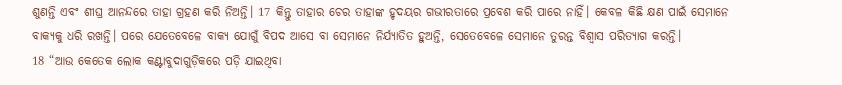ଶୁଣନ୍ତି ଏବଂ ଶୀଘ୍ର ଆନନ୍ଦରେ ତାହା ଗ୍ରହଣ କରି ନିଅନ୍ତି। 17 କିନ୍ତୁ ତାହାର ଚେର ତାହାଙ୍କ ହୃଦୟର ଗଭୀରତାରେ ପ୍ରବେଶ କରି ପାରେ ନାହିଁ। କେବଳ କିଛି କ୍ଷଣ ପାଇଁ ସେମାନେ ବାକ୍ୟକୁ ଧରି ରଖନ୍ତି। ପରେ ଯେତେବେଳେ ବାକ୍ୟ ଯୋଗୁଁ ବିପଦ ଆସେ ବା ସେମାନେ ନିର୍ଯ୍ୟାତିତ ହୁଅନ୍ତି, ସେତେବେଳେ ସେମାନେ ତୁରନ୍ତ ବିଶ୍ୱାସ ପରିତ୍ୟାଗ କରନ୍ତି।
18 “ଆଉ କେତେକ ଲୋକ କଣ୍ଟାବୁଦାଗୁଡ଼ିକରେ ପଡ଼ି ଯାଇଥିବା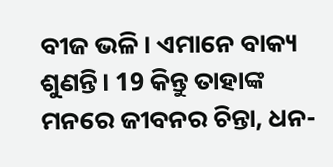ବୀଜ ଭଳି। ଏମାନେ ବାକ୍ୟ ଶୁଣନ୍ତି। 19 କିନ୍ତୁ ତାହାଙ୍କ ମନରେ ଜୀବନର ଚିନ୍ତା, ଧନ-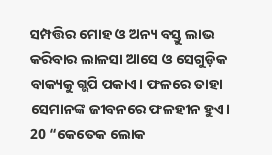ସମ୍ପତ୍ତିର ମୋହ ଓ ଅନ୍ୟ ବସ୍ତୁ ଲାଭ କରିବାର ଲାଳସା ଆସେ ଓ ସେଗୁଡ଼ିକ ବାକ୍ୟକୁ ଗ୍ଭପି ପକାଏ। ଫଳରେ ତାହା ସେମାନଙ୍କ ଜୀବନରେ ଫଳହୀନ ହୁଏ।
20 “କେତେକ ଲୋକ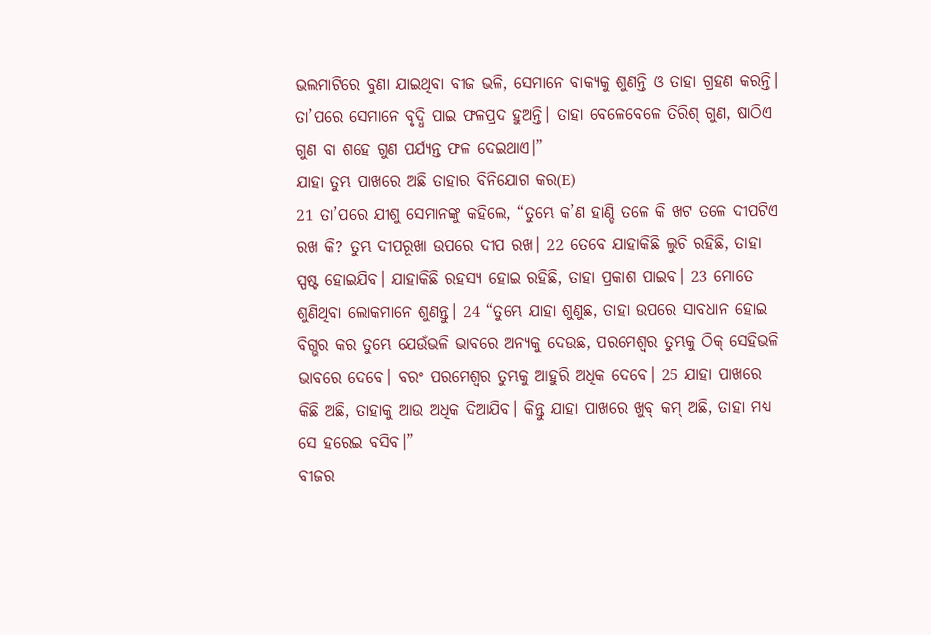ଭଲମାଟିରେ ବୁଣା ଯାଇଥିବା ବୀଜ ଭଳି, ସେମାନେ ବାକ୍ୟକୁ ଶୁଣନ୍ତି ଓ ତାହା ଗ୍ରହଣ କରନ୍ତି। ତା’ପରେ ସେମାନେ ବୃଦ୍ଧି ପାଇ ଫଳପ୍ରଦ ହୁଅନ୍ତି। ତାହା ବେଳେବେଳେ ତିରିଶ୍ ଗୁଣ, ଷାଠିଏ ଗୁଣ ବା ଶହେ ଗୁଣ ପର୍ଯ୍ୟନ୍ତ ଫଳ ଦେଇଥାଏ।”
ଯାହା ତୁମ୍ଭ ପାଖରେ ଅଛି ତାହାର ବିନିଯୋଗ କର(E)
21 ତା’ପରେ ଯୀଶୁ ସେମାନଙ୍କୁ କହିଲେ, “ତୁମ୍ଭେ କ’ଣ ହାଣ୍ଡି ତଳେ କି ଖଟ ତଳେ ଦୀପଟିଏ ରଖ କି? ତୁମ୍ଭ ଦୀପରୂଖା ଉପରେ ଦୀପ ରଖ। 22 ତେବେ ଯାହାକିଛି ଲୁଚି ରହିଛି, ତାହା ସ୍ପଷ୍ଟ ହୋଇଯିବ। ଯାହାକିଛି ରହସ୍ୟ ହୋଇ ରହିଛି, ତାହା ପ୍ରକାଶ ପାଇବ। 23 ମୋତେ ଶୁଣିଥିବା ଲୋକମାନେ ଶୁଣନ୍ତୁ। 24 “ତୁମ୍ଭେ ଯାହା ଶୁଣୁଛ, ତାହା ଉପରେ ସାବଧାନ ହୋଇ ବିଗ୍ଭର କର ତୁମ୍ଭେ ଯେଉଁଭଳି ଭାବରେ ଅନ୍ୟକୁ ଦେଉଛ, ପରମେଶ୍ୱର ତୁମ୍ଭକୁ ଠିକ୍ ସେହିଭଳି ଭାବରେ ଦେବେ। ବରଂ ପରମେଶ୍ୱର ତୁମ୍ଭକୁ ଆହୁରି ଅଧିକ ଦେବେ। 25 ଯାହା ପାଖରେ କିଛି ଅଛି, ତାହାକୁ ଆଉ ଅଧିକ ଦିଆଯିବ। କିନ୍ତୁ ଯାହା ପାଖରେ ଖୁବ୍ କମ୍ ଅଛି, ତାହା ମଧ୍ୟ ସେ ହରେଇ ବସିବ।”
ବୀଜର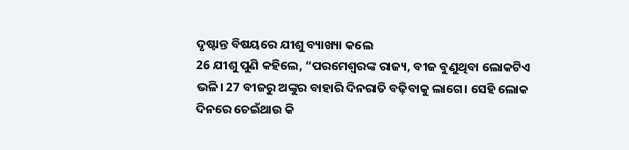ଦୃଷ୍ଟାନ୍ତ ବିଷୟରେ ଯୀଶୁ ବ୍ୟାଖ୍ୟା କଲେ
26 ଯୀଶୁ ପୁଣି କହିଲେ, “ପରମେଶ୍ୱରଙ୍କ ରାଜ୍ୟ, ବୀଜ ବୁଣୁଥିବା ଲୋକଟିଏ ଭଳି। 27 ବୀଜରୁ ଅଙ୍କୁର ବାହାରି ଦିନରାତି ବଢ଼ିବାକୁ ଲାଗେ। ସେହି ଲୋକ ଦିନରେ ଚେଇଁଥାଉ କି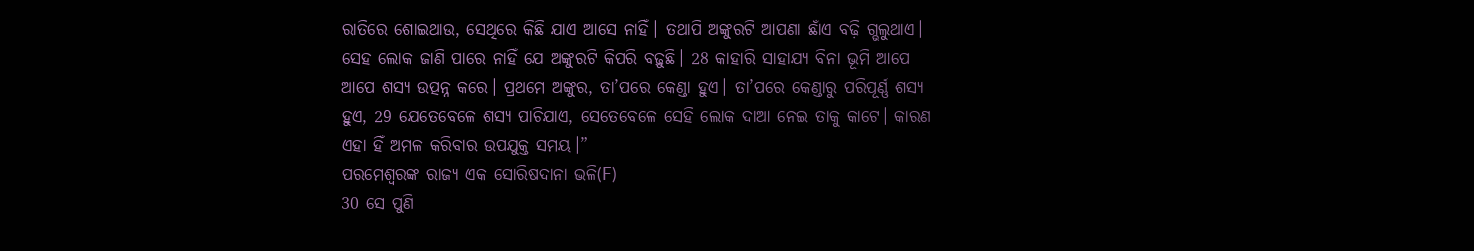ରାତିରେ ଶୋଇଥାଉ, ସେଥିରେ କିଛି ଯାଏ ଆସେ ନାହିଁ। ତଥାପି ଅଙ୍କୁରଟି ଆପଣା ଛାଁଏ ବଢ଼ି ଗ୍ଭଲୁଥାଏ। ସେହ ଲୋକ ଜାଣି ପାରେ ନାହିଁ ଯେ ଅଙ୍କୁରଟି କିପରି ବଢ଼ୁଛି। 28 କାହାରି ସାହାଯ୍ୟ ବିନା ଭୂମି ଆପେ ଆପେ ଶସ୍ୟ ଉତ୍ପନ୍ନ କରେ। ପ୍ରଥମେ ଅଙ୍କୁର, ତା’ପରେ କେଣ୍ଡା ହୁଏ। ତା’ପରେ କେଣ୍ଡାରୁ ପରିପୂର୍ଣ୍ଣ ଶସ୍ୟ ହୁଏ, 29 ଯେତେବେଳେ ଶସ୍ୟ ପାଚିଯାଏ, ସେତେବେଳେ ସେହି ଲୋକ ଦାଆ ନେଇ ତାକୁ କାଟେ। କାରଣ ଏହା ହିଁ ଅମଳ କରିବାର ଉପଯୁକ୍ତ ସମୟ।”
ପରମେଶ୍ୱରଙ୍କ ରାଜ୍ୟ ଏକ ସୋରିଷଦାନା ଭଳି(F)
30 ସେ ପୁଣି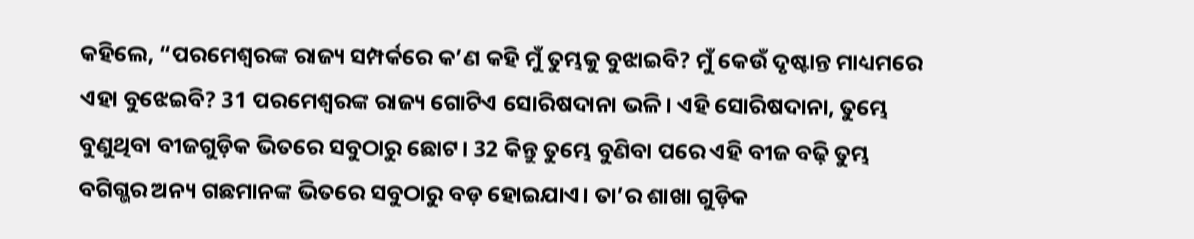କହିଲେ, “ପରମେଶ୍ୱରଙ୍କ ରାଜ୍ୟ ସମ୍ପର୍କରେ କ’ଣ କହି ମୁଁ ତୁମ୍ଭକୁ ବୁଝାଇବି? ମୁଁ କେଉଁ ଦୃଷ୍ଟାନ୍ତ ମାଧ୍ୟମରେ ଏହା ବୁଝେଇବି? 31 ପରମେଶ୍ୱରଙ୍କ ରାଜ୍ୟ ଗୋଟିଏ ସୋରିଷଦାନା ଭଳି। ଏହି ସୋରିଷଦାନା, ତୁମ୍ଭେ ବୁଣୁଥିବା ବୀଜଗୁଡ଼ିକ ଭିତରେ ସବୁଠାରୁ ଛୋଟ। 32 କିନ୍ତୁ ତୁମ୍ଭେ ବୁଣିବା ପରେ ଏହି ବୀଜ ବଢ଼ି ତୁମ୍ଭ ବଗିଗ୍ଭର ଅନ୍ୟ ଗଛମାନଙ୍କ ଭିତରେ ସବୁଠାରୁ ବଡ଼ ହୋଇଯାଏ। ତା’ର ଶାଖା ଗୁଡ଼ିକ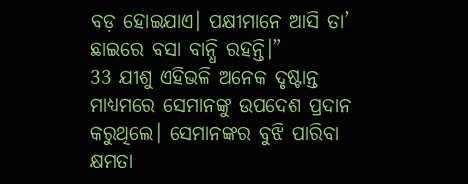ବଡ଼ ହୋଇଯାଏ। ପକ୍ଷୀମାନେ ଆସି ତା’ ଛାଇରେ ବସା ବାନ୍ଧି ରହନ୍ତି।”
33 ଯୀଶୁ ଏହିଭଳି ଅନେକ ଦୃଷ୍ଟାନ୍ତ ମାଧ୍ୟମରେ ସେମାନଙ୍କୁ ଉପଦେଶ ପ୍ରଦାନ କରୁଥିଲେ। ସେମାନଙ୍କର ବୁଝି ପାରିବା କ୍ଷମତା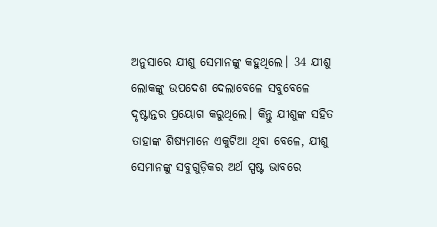ଅନୁସାରେ ଯୀଶୁ ସେମାନଙ୍କୁ କହୁଥିଲେ। 34 ଯୀଶୁ ଲୋକଙ୍କୁ ଉପଦେଶ ଦେଲାବେଳେ ସବୁବେଳେ ଦୃଷ୍ଟାନ୍ତର ପ୍ରୟୋଗ କରୁଥିଲେ। କିନ୍ତୁ ଯୀଶୁଙ୍କ ସହିତ ତାହାଙ୍କ ଶିଷ୍ୟମାନେ ଏକୁଟିଆ ଥିବା ବେଳେ, ଯୀଶୁ ସେମାନଙ୍କୁ ସବୁଗୁଡ଼ିକର ଅର୍ଥ ସ୍ପଷ୍ଟ ଭାବରେ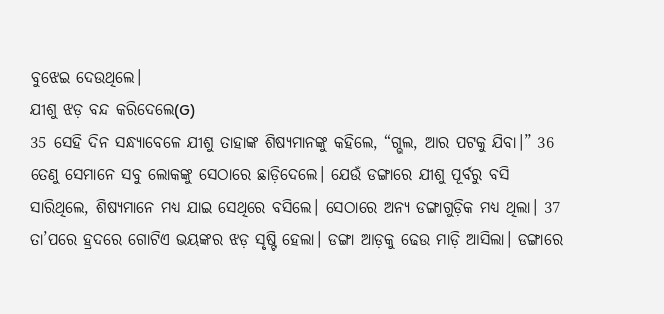ବୁଝେଇ ଦେଉଥିଲେ।
ଯୀଶୁ ଝଡ଼ ବନ୍ଦ କରିଦେଲେ(G)
35 ସେହି ଦିନ ସନ୍ଧ୍ୟାବେଳେ ଯୀଶୁ ତାହାଙ୍କ ଶିଷ୍ୟମାନଙ୍କୁ କହିଲେ, “ଗ୍ଭଲ, ଆର ପଟକୁ ଯିବା।” 36 ତେଣୁ ସେମାନେ ସବୁ ଲୋକଙ୍କୁ ସେଠାରେ ଛାଡ଼ିଦେଲେ। ଯେଉଁ ଡଙ୍ଗାରେ ଯୀଶୁ ପୂର୍ବରୁ ବସି ସାରିଥିଲେ, ଶିଷ୍ୟମାନେ ମଧ୍ୟ ଯାଇ ସେଥିରେ ବସିଲେ। ସେଠାରେ ଅନ୍ୟ ଡଙ୍ଗାଗୁଡ଼ିକ ମଧ୍ୟ ଥିଲା। 37 ତା’ପରେ ହ୍ରଦରେ ଗୋଟିଏ ଭୟଙ୍କର ଝଡ଼ ସୃଷ୍ଟି ହେଲା। ଡଙ୍ଗା ଆଡ଼କୁ ଢେଉ ମାଡ଼ି ଆସିଲା। ଡଙ୍ଗାରେ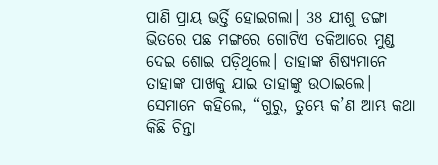ପାଣି ପ୍ରାୟ ଭର୍ତ୍ତି ହୋଇଗଲା। 38 ଯୀଶୁ ଡଙ୍ଗା ଭିତରେ ପଛ ମଙ୍ଗରେ ଗୋଟିଏ ତକିଆରେ ମୁଣ୍ଡ ଦେଇ ଶୋଇ ପଡ଼ିଥିଲେ। ତାହାଙ୍କ ଶିଷ୍ୟମାନେ ତାହାଙ୍କ ପାଖକୁ ଯାଇ ତାହାଙ୍କୁ ଉଠାଇଲେ। ସେମାନେ କହିଲେ, “ଗୁରୁ, ତୁମ୍ଭେ କ’ଣ ଆମ୍ଭ କଥା କିଛି ଚିନ୍ତା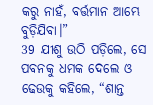କରୁ ନାହଁ, ବର୍ତ୍ତମାନ ଆମ୍ଭେ ବୁଡ଼ିଯିବା।”
39 ଯୀଶୁ ଉଠି ପଡ଼ିଲେ, ସେ ପବନକୁ ଧମକ ଦେଲେ ଓ ଢେଉକୁ କହିଲେ, “ଶାନ୍ତ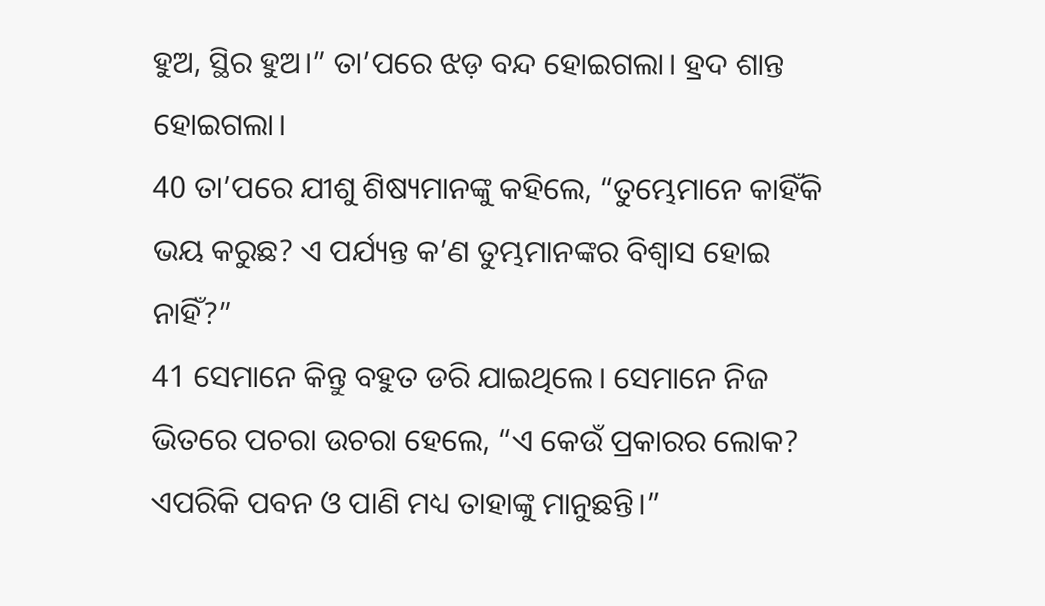ହୁଅ, ସ୍ଥିର ହୁଅ।” ତା’ପରେ ଝଡ଼ ବନ୍ଦ ହୋଇଗଲା। ହ୍ରଦ ଶାନ୍ତ ହୋଇଗଲା।
40 ତା’ପରେ ଯୀଶୁ ଶିଷ୍ୟମାନଙ୍କୁ କହିଲେ, “ତୁମ୍ଭେମାନେ କାହିଁକି ଭୟ କରୁଛ? ଏ ପର୍ଯ୍ୟନ୍ତ କ’ଣ ତୁମ୍ଭମାନଙ୍କର ବିଶ୍ୱାସ ହୋଇ ନାହିଁ?”
41 ସେମାନେ କିନ୍ତୁ ବହୁତ ଡରି ଯାଇଥିଲେ। ସେମାନେ ନିଜ ଭିତରେ ପଚରା ଉଚରା ହେଲେ, “ଏ କେଉଁ ପ୍ରକାରର ଲୋକ? ଏପରିକି ପବନ ଓ ପାଣି ମଧ୍ୟ ତାହାଙ୍କୁ ମାନୁଛନ୍ତି।”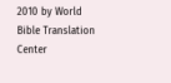2010 by World Bible Translation Center